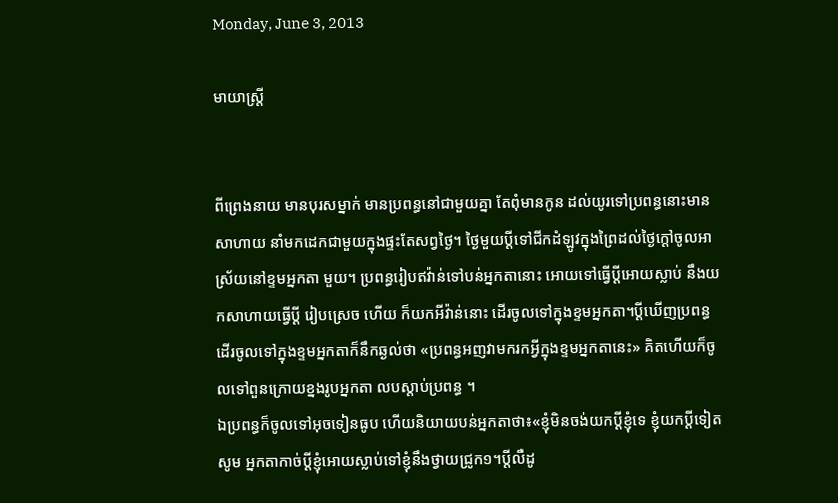Monday, June 3, 2013

មាយាស្ត្រី


ពីព្រេងនាយ មានបុរសម្នាក់ មានប្រពន្ធនៅជាមួយគ្នា តែពុំមានកូន ដល់យូរទៅប្រពន្ធនោះមានសាហាយ នាំមកដេកជាមួយក្នុងផ្ទះតែសព្វថ្ងៃ។ ថ្ងៃមួយប្ដីទៅជីកដំឡូវក្នុងព្រៃដល់ថ្ងៃក្ដៅចូលអាស្រ័យនៅខ្ទមអ្នកតា មួយ។ ប្រពន្ធរៀបឥវ៉ាន់ទៅបន់អ្នកតានោះ អោយទៅធ្វើប្ដីអោយស្លាប់ នឹងយកសាហាយធ្វើប្ដី រៀបស្រេច ហើយ ក៏យកអីវ៉ាន់នោះ ដើរចូលទៅក្នុងខ្ទមអ្នកតា។ប្ដីឃើញប្រពន្ធដើរចូលទៅក្នុងខ្ទមអ្នកតាក៏នឹកឆ្ងល់ថា «ប្រពន្ធអញវាមករកអ្វីក្នុងខ្ទមអ្នកតានេះ» គិតហើយក៏ចូលទៅពួនក្រោយខ្នងរូបអ្នកតា លបស្ដាប់ប្រពន្ធ ។
ឯប្រពន្ធក៏ចូលទៅអុចទៀនធូប ហើយនិយាយបន់អ្នកតាថា៖«ខ្ញុំមិនចង់យកប្ដីខ្ញុំទេ ខ្ញុំយកប្ដីទៀត សូម អ្នកតាកាច់ប្ដីខ្ញុំអោយស្លាប់ទៅខ្ញុំនឹងថ្វាយជ្រូក១។ប្ដីលឺដូ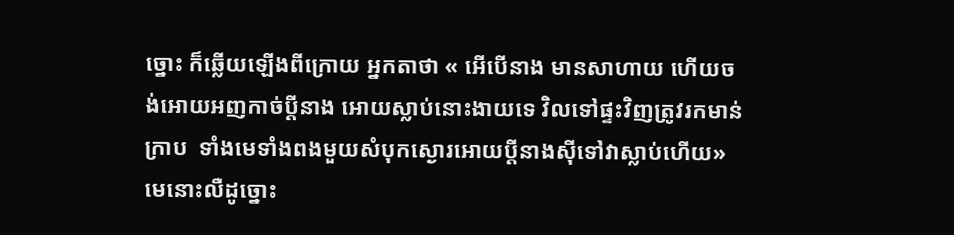ច្នោះ ក៏ឆ្លើយឡើងពីក្រោយ អ្នកតាថា « អើបើនាង មានសាហាយ ហើយចង់អោយអញកាច់ប្ដីនាង អោយស្លាប់នោះងាយទេ វិលទៅផ្ទះវិញត្រូវរកមាន់ក្រាប  ទាំងមេទាំងពងមួយសំបុកស្ងោរអោយប្ដីនាងស៊ីទៅវាស្លាប់ហើយ» មេនោះលឺដូច្នោះ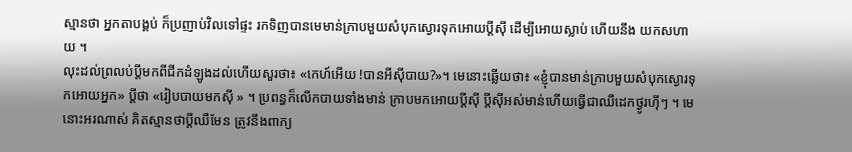ស្មានថា អ្នកតាបង្គប់ ក៏ប្រញាប់វិលទៅផ្ទះ រកទិញបានមេមាន់ក្រាបមួយសំបុកស្ងោរទុកអោយប្ដីស៊ី ដើម្បីអោយស្លាប់ ហើយនឹង យកសហាយ ។
លុះដល់ព្រលប់ប្ដីមកពីជីកដំឡូងដល់ហើយសួរថា៖ «កេហ៍អើយ !បានអីស៊ីបាយ?»។ មេនោះឆ្លើយថា៖ «ខ្ញុំបានមាន់ក្រាបមួយសំបុកស្ងោរទុកអោយអ្នក» ប្ដីថា «រៀបបាយមកស៊ី » ។ ប្រពន្ធក៏លើកបាយទាំងមាន់ ក្រាបមកអោយប្ដីស៊ី ប្ដីស៊ីអស់មាន់ហើយធ្វើជាឈឺដេកថ្ងូរហ៊ឹៗ ។ មេនោះអរណាស់ គិតស្មានថាប្ដីឈឺមែន ត្រូវនឹងពាក្យ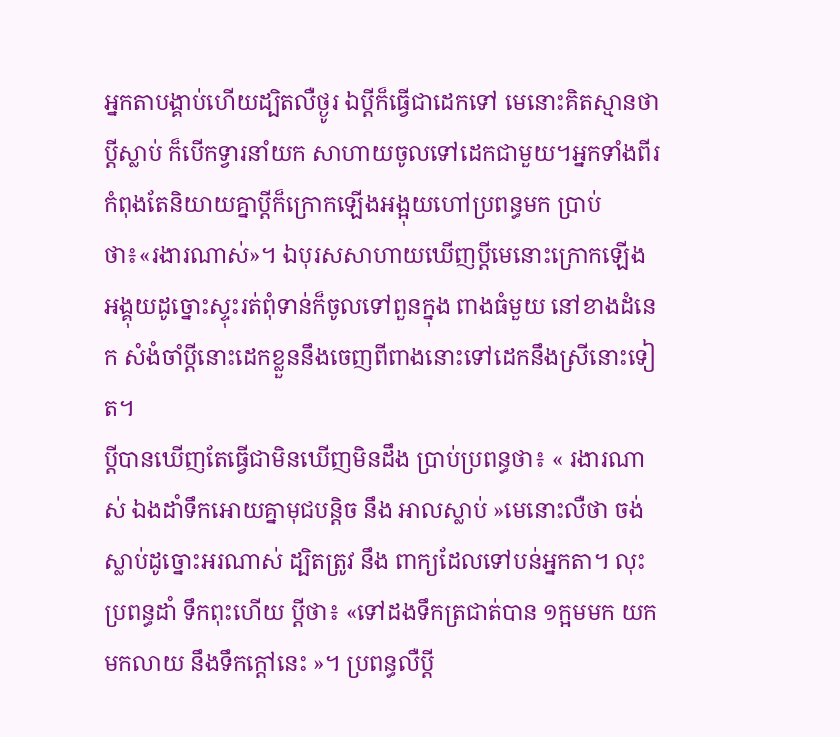អ្នកតាបង្គាប់ហើយដ្បិតលឺថ្ងូរ ឯប្ដីក៏ធ្វើជាដេកទៅ មេនោះគិតស្មានថាប្ដីស្លាប់ ក៏បើកទ្វារនាំយក សាហាយចូលទៅដេកជាមួយ។អ្នកទាំងពីរកំពុងតែនិយាយគ្នាប្ដីក៏ក្រោកឡើងអង្អុយហៅប្រពន្ធមក ប្រាប់ ថា៖«រងារណាស់»។ ឯបុរសសាហាយឃើញប្ដីមេនោះក្រោកឡើងអង្គុយដូច្នោះស្ទុះរត់ពុំទាន់ក៏ចូលទៅពួនក្នុង ពាងធំមួយ នៅខាងដំនេក សំងំចាំប្ដីនោះដេកខ្លួននឹងចេញពីពាងនោះទៅដេកនឹងស្រីនោះទៀត។
ប្ដីបានឃើញតែធ្វើជាមិនឃើញមិនដឹង ប្រាប់ប្រពន្ធថា៖ « រងារណាស់ ឯងដាំទឹកអោយគ្នាមុជបន្តិច នឹង អាលស្លាប់ »មេនោះលឺថា ចង់ស្លាប់ដូច្នោះអរណាស់ ដ្បិតត្រូវ នឹង ពាក្យដែលទៅបន់អ្នកតា។ លុះប្រពន្ធដាំ ទឹកពុះហើយ ប្ដីថា៖ «ទៅដងទឹកត្រជាត់បាន ១ក្អមមក យកមកលាយ នឹងទឹកក្ដៅនេះ »។ ប្រពន្ធលឺប្ដី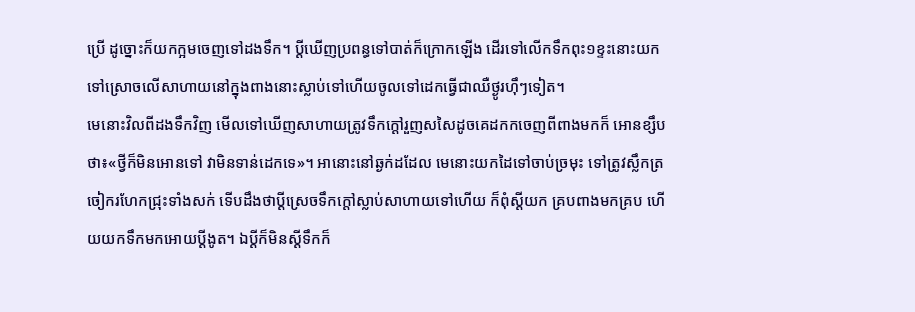ប្រើ ដូច្នោះក៏យកក្អមចេញទៅដងទឹក។ ប្ដីឃើញប្រពន្ធទៅបាត់ក៏ក្រោកឡើង ដើរទៅលើកទឹកពុះ១ខ្ទះនោះយក ទៅស្រោចលើសាហាយនៅក្នុងពាងនោះស្លាប់ទៅហើយចូលទៅដេកធ្វើជាឈឺថ្ងូរហ៊ឹៗទៀត។
មេនោះវិលពីដងទឹកវិញ មើលទៅឃើញសាហាយត្រូវទឹកក្ដៅរួញសសៃដូចគេដកកចេញពីពាងមកក៏ អោនខ្សឹបថា៖«ថ្វីក៏មិនអោនទៅ វាមិនទាន់ដេកទេ»។ អានោះនៅឆ្ងក់ដដែល មេនោះយកដៃទៅចាប់ច្រមុះ ទៅត្រូវស្លឹកត្រចៀករហែកជ្រុះទាំងសក់ ទើបដឹងថាប្ដីស្រេចទឹកក្ដៅស្លាប់សាហាយទៅហើយ ក៏ពុំស្ដីយក គ្របពាងមកគ្រប ហើយយកទឹកមកអោយប្ដីងូត។ ឯប្ដីក៏មិនស្ដីទឹកក៏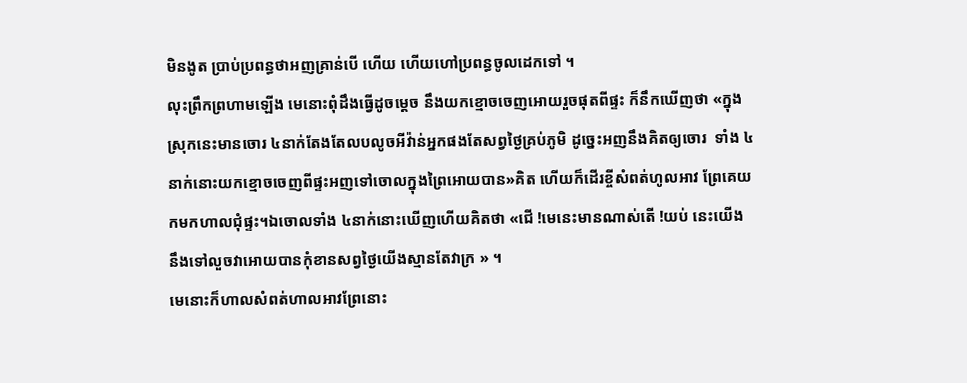មិនងូត ប្រាប់ប្រពន្ធថាអញគ្រាន់បើ ហើយ ហើយហៅប្រពន្ធចូលដេកទៅ ។
លុះព្រឹកព្រហាមឡើង មេនោះពុំដឹងធ្វើដូចម្ដេច នឹងយកខ្មោចចេញអោយរួចផុតពីផ្ទះ ក៏នឹកឃើញថា «ក្នុងស្រុកនេះមានចោរ ៤នាក់តែងតែលបលូចអីវ៉ាន់អ្នកផងតែសព្វថ្ងៃគ្រប់ភូមិ ដូច្នេះអញនឹងគិតឲ្យចោរ  ទាំង ៤នាក់នោះយកខ្មោចចេញពីផ្ទះអញទៅចោលក្នុងព្រៃអោយបាន»គិត ហើយក៏ដើរខ្ចីសំពត់ហូលអាវ ព្រែគេយកមកហាលជុំផ្ទះ។ឯចោលទាំង ៤នាក់នោះឃើញហើយគិតថា «ជើ !មេនេះមានណាស់តើ !យប់ នេះយើង នឹងទៅលួចវាអោយបានកុំខានសព្វថ្ងៃយើងស្មានតែវាក្រ » ។
មេនោះក៏ហាលសំពត់ហាលអាវព្រែនោះ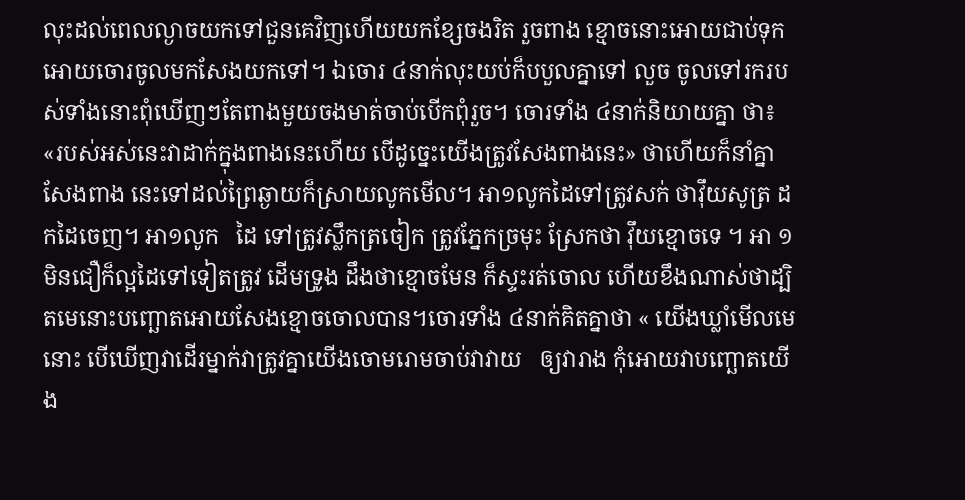លុះដល់ពេលល្ងាចយកទៅជួនគេវិញហើយយកខ្សែចងរិត រួចពាង ខ្មោចនោះអោយជាប់ទុកអោយចោរចូលមកសែងយកទៅ។ ឯចោរ ៤នាក់លុះយប់ក៏បបួលគ្នាទៅ លួច ចូលទៅរករបស់ទាំងនោះពុំឃើញៗតែពាងមួយចងមាត់ចាប់បើកពុំរួច។ ចោរទាំង ៤នាក់និយាយគ្នា ថា៖ «របស់អស់នេះវាដាក់ក្នុងពាងនេះហើយ បើដូច្នេះយើងត្រូវសែងពាងនេះ» ថាហើយក៏នាំគ្នាសែងពាង នេះទៅដល់ព្រៃឆ្ងាយក៏ស្រាយលូកមើល។ អា១លូកដៃទៅត្រូវសក់ ថាវ៉ឹយសូត្រ ដកដៃចេញ។ អា១លូក   ដៃ ទៅត្រូវស្លឹកត្រចៀក ត្រូវភ្នែកច្រមុះ ស្រែកថា វ៉ឹយខ្មោចទេ ។ អា ១ មិនជឿក៏ល្អដៃទៅទៀតត្រូវ ដើមទ្រូង ដឹងថាខ្មោចមែន ក៏ស្ទះរត់ចោល ហើយខឹងណាស់ថាដ្បិតមេនោះបញ្ឆោតអោយសែងខ្មោចចោលបាន។ចោរទាំង ៤នាក់គិតគ្នាថា « យើងឃ្លាំមើលមេនោះ បើឃើញវាដើរម្នាក់វាត្រូវគ្នាយើងចោមរោមចាប់វាវាយ   ឲ្យវារាង កុំអោយវាបញ្ឆោតយើង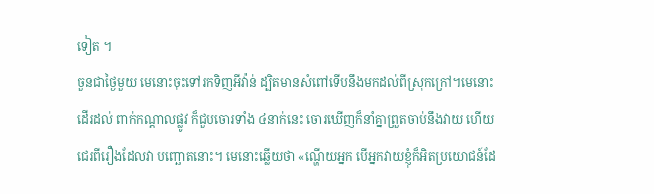ទៀត ។
ចួនជាថ្ងៃមួយ មេនោះចុះទៅរកទិញអីវ៉ាន់ ដ្បិតមានសំពៅទើបនឹងមកដល់ពីស្រុកក្រៅ។មេនោះដើរដល់ ពាក់កណ្ដាលផ្លូវ ក៏ជួបចោរទាំង ៤នាក់នេះ ចោរឃើញក៏នាំគ្នាព្រួតចាប់នឹងវាយ ហើយជេរពីរឿងដែលវា បញ្ឆោតនោះ។ មេនោះឆ្លើយថា «ណ្ហើយអ្នក បើអ្នកវាយខ្ញុំក៏អិតប្រយោជន៍ដែ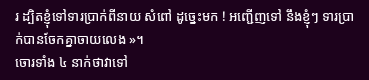រ ដ្បិតខ្ញុំទៅទារប្រាក់ពីនាយ សំពៅ ដូច្នេះមក ! អញ្ជើញទៅ នឹងខ្ញុំៗ ទារប្រាក់បានចែកគ្នាចាយលេង »។
ចោរទាំង ៤ នាក់ថាវាទៅ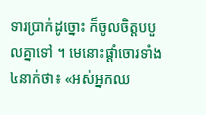ទារប្រាក់ដូច្នោះ ក៏ចូលចិត្តបបួលគ្នាទៅ ។ មេនោះផ្ដាំចោរទាំង ៤នាក់ថា៖ «អស់អ្នកឈ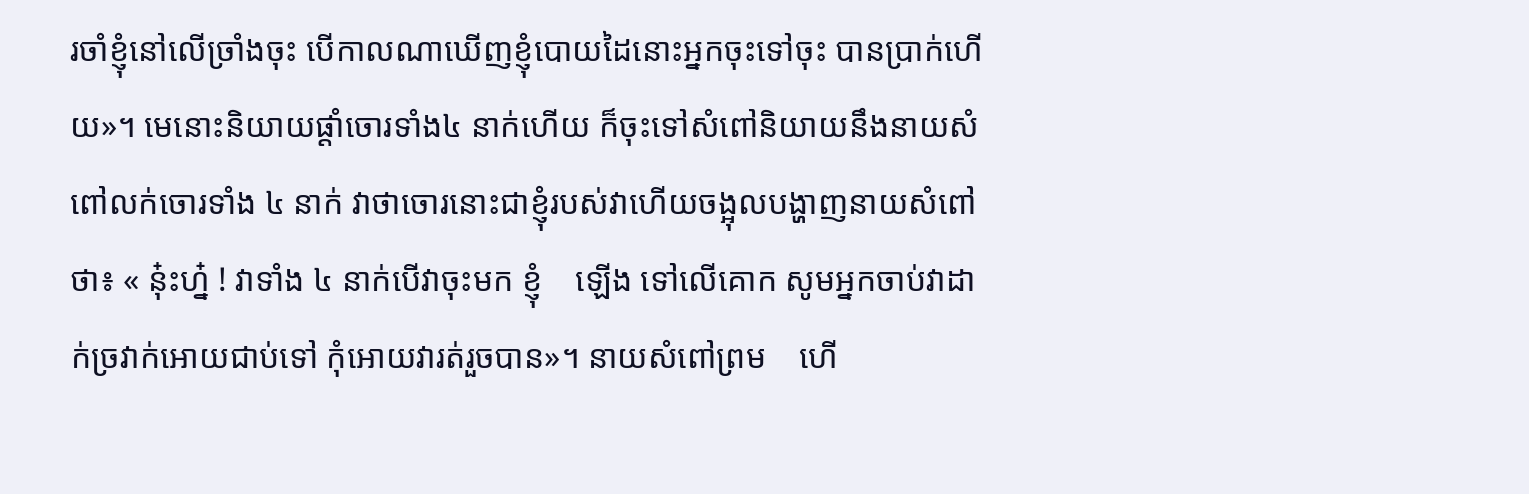រចាំខ្ញុំនៅលើច្រាំងចុះ បើកាលណាឃើញខ្ញុំបោយដៃនោះអ្នកចុះទៅចុះ បានប្រាក់ហើយ»។ មេនោះនិយាយផ្ដាំចោរទាំង៤ នាក់ហើយ ក៏ចុះទៅសំពៅនិយាយនឹងនាយសំពៅលក់ចោរទាំង ៤ នាក់ វាថាចោរនោះជាខ្ញុំរបស់វាហើយចង្អុលបង្ហាញនាយសំពៅថា៖ « នុ៎ះហ្ន៎ ! វាទាំង ៤ នាក់បើវាចុះមក ខ្ញុំ    ឡើង ទៅលើគោក សូមអ្នកចាប់វាដាក់ច្រវាក់អោយជាប់ទៅ កុំអោយវារត់រួចបាន»។ នាយសំពៅព្រម    ហើ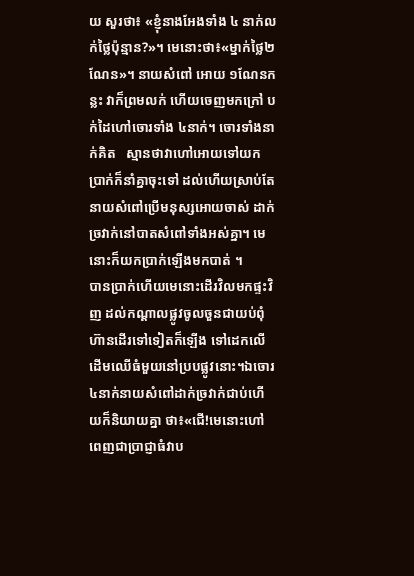យ សួរថា៖ «ខ្ញុំនាងអែងទាំង ៤ នាក់លក់ថ្លៃប៉ុន្មាន?»។ មេនោះថា៖«ម្នាក់ថ្លៃ២ ណែន»។ នាយសំពៅ អោយ ១ណែនកន្លះ វាក៏ព្រមលក់ ហើយចេញមកក្រៅ បក់ដៃហៅចោរទាំង ៤នាក់។ ចោរទាំងនាក់គិត   ស្មានថាវាហៅអោយទៅយកប្រាក់ក៏នាំគ្នាចុះទៅ ដល់ហើយស្រាប់តែនាយសំពៅប្រើមនុស្សអោយចាស់ ដាក់ច្រវាក់នៅបាតសំពៅទាំងអស់គ្នា។ មេនោះក៏យកប្រាក់ឡើងមកបាត់ ។
បានប្រាក់ហើយមេនោះដើរវិលមកផ្ទះវិញ ដល់កណ្ដាលផ្លូវចូលចួនជាយប់ពុំហ៊ានដើរទៅទៀតក៏ឡើង ទៅដេកលើដើមឈើធំមួយនៅប្របផ្លូវនោះ។ឯចោរ ៤នាក់នាយសំពៅដាក់ច្រវាក់ជាប់ហើយក៏និយាយគ្នា ថា៖«ជើ!មេនោះហៅពេញជាប្រាជ្ញាធំវាប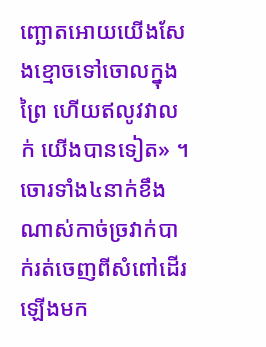ញ្ឆោតអោយយើងសែងខ្មោចទៅចោលក្នុងព្រៃ ហើយឥលូវវាលក់ យើងបានទៀត» ។ ចោរទាំង៤នាក់ខឹងណាស់កាច់ច្រវាក់បាក់រត់ចេញពីសំពៅដើរឡើងមក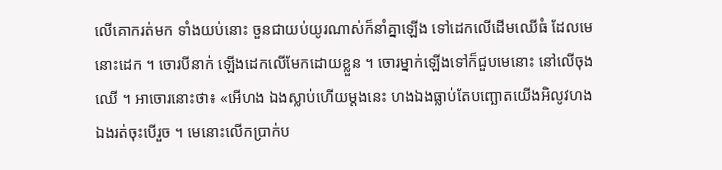លើគោករត់មក ទាំងយប់នោះ ចួនជាយប់យូរណាស់ក៏នាំគ្នាឡើង ទៅដេកលើដើមឈើធំ ដែលមេនោះដេក ។ ចោរបីនាក់ ឡើងដេកលើមែកដោយខ្លួន ។ ចោរម្នាក់ឡើងទៅក៏ជួបមេនោះ នៅលើចុងឈើ ។ អាចោរនោះថា៖ «អើហង ឯងស្លាប់ហើយម្ដងនេះ ហងឯងធ្លាប់តែបញ្ឆោតយើងអិលូវហងឯងរត់ចុះបើរួច ។ មេនោះលើកប្រាក់ប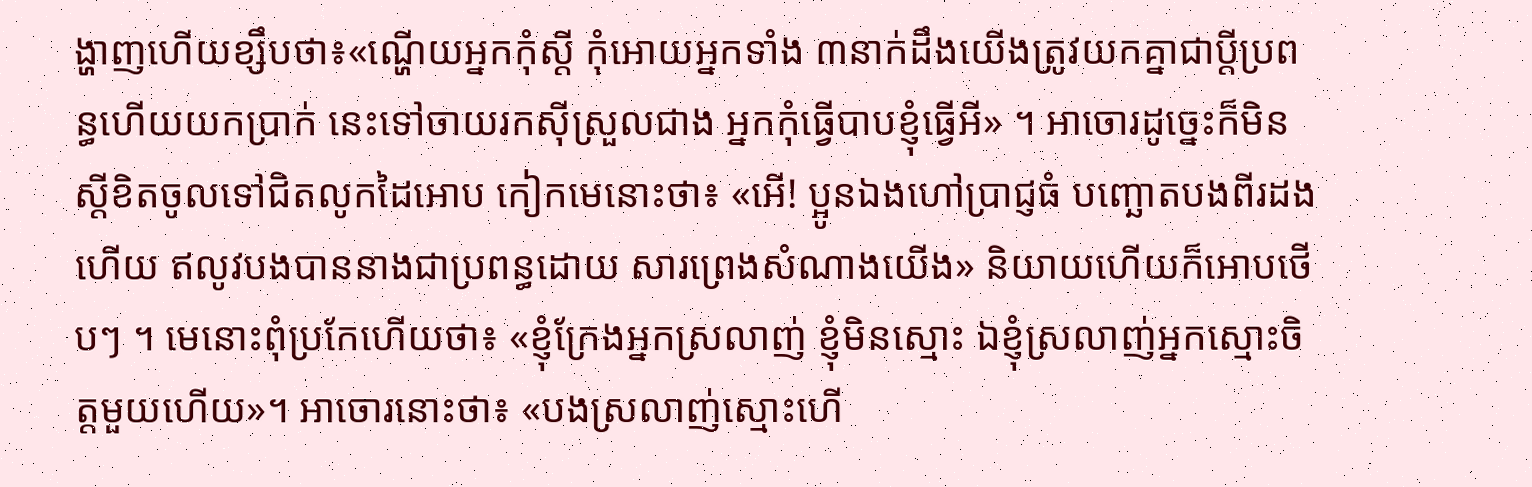ង្ហាញហើយខ្សឹបថា៖«ណ្ហើយអ្នកកុំស្ដី កុំអោយអ្នកទាំង ៣នាក់ដឹងយើងត្រូវយកគ្នាជាប្ដីប្រពន្ធហើយយកប្រាក់ នេះទៅចាយរកស៊ីស្រួលជាង អ្នកកុំធ្វើបាបខ្ញុំធ្វើអី» ។ អាចោរដូច្នេះក៏មិន ស្ដីខិតចូលទៅជិតលូកដៃអោប កៀកមេនោះថា៖ «អើ! ប្អូនឯងហៅប្រាជ្ញធំ បញ្ឆោតបងពីរដងហើយ ឥលូវបងបាននាងជាប្រពន្ធដោយ សារព្រេងសំណាងយើង» និយាយហើយក៏អោបថើបៗ ។ មេនោះពុំប្រកែហើយថា៖ «ខ្ញុំក្រែងអ្នកស្រលាញ់ ខ្ញុំមិនស្មោះ ឯខ្ញុំស្រលាញ់អ្នកស្មោះចិត្តមួយហើយ»។ អាចោរនោះថា៖ «បងស្រលាញ់ស្មោះហើ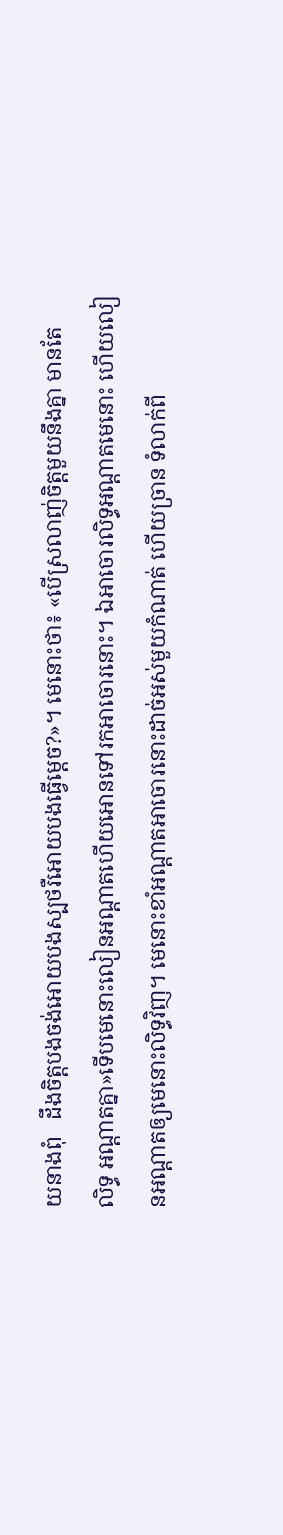យនាងពុំ   ដឹងចិត្តបងចង់អោយបងស្បថរឺអោយបងធ្វើម្ដេច?»។ មេនោះថា៖ «បើស្រលាញ់ចិត្តមួយនឹងគ្នា មានតែ   លិទ្ធ អណ្ដាតគ្នា»ទើបមេនោះលៀនអណ្ដាតហើយអោនទៅរកអាចោរនោះ។ ឯអាចោរលិទ្ធអណ្ដាតមេនោះ ហើយលៀនអណ្ដាតឲ្យមេនោះលិទ្ធវិញ។ មេនោះខាំអណ្ដាតអាចោរនោះដាច់អស់មួយកំណាត់ ហើយច្រាន ទំលាក់ពី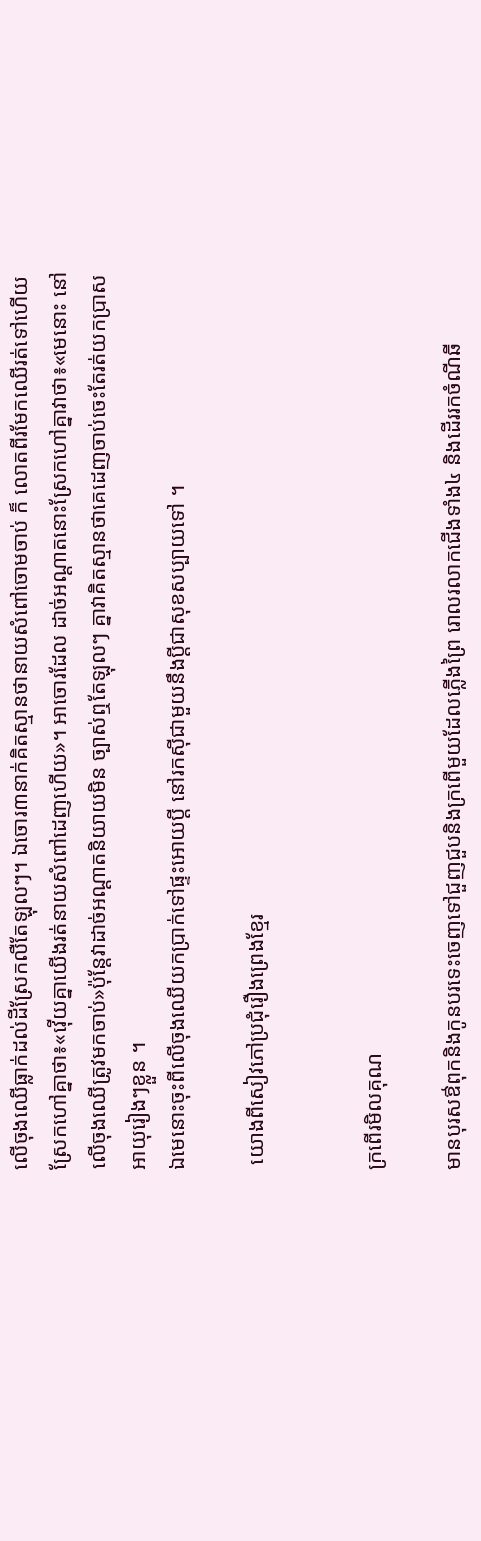លើចុងឈើធ្លាក់ដល់ដីស្រែកលឺតែឡុលៗ។ ឯចោរ៣នាក់គិតស្មានថានាយសំពៅចោមចាប់ ក៏ លោតពីរមែកឈើរត់ទៅហើយស្រែកហៅគ្នាថា៖«វ៉ើយគ្នាយើងរត់នាយសំពៅដេញហើយ»។ អាចោរដែល ដាច់អណ្ដាតនោះស្រែកហៅគ្នាវាថា៖«មេនោះ នៅលើចុងឈើត្រូវមកចាប់»ប៉ុន្ដែវាដាច់អណ្ដាតនិយាយមិន ច្បាស់ឮតែឡុលៗ គ្នាវាគិតស្មានថាគេដេញចាប់ចេះតែរត់យកប្រាសអាយុរៀងៗខ្លួន ។
ឯមេនោះចុះពីលើចុងឈើយកប្រាក់ទៅផ្ទះអោយប្ដី នៅរកស៊ីជាមួយនឹងប្ដីជាសុខសប្បាយទៅ ។

 យោងពីសៀវភៅប្រជុំរឿងព្រេងខ្មែរ


ក្រពើរមិលគុណ

មានបុរសឳពុកនិងកូនបរទេះចេញទៅជួញជួបនិងក្រពើមួយដែលភ្លើងព្រៃ រោលរលាកជើងទាំង៤ និងដើររកចំណីឆី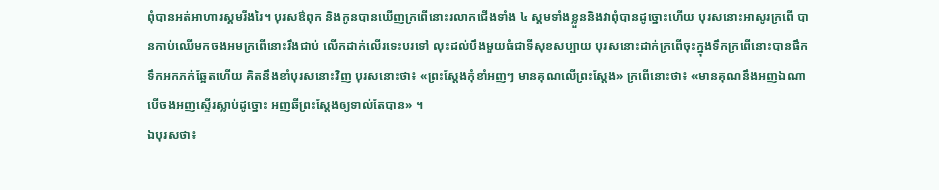ពុំបានអត់អាហារស្គមរីងរៃ។ បុរសឳពុក និងកូនបានឃើញក្រពើនោះរលាកជើងទាំង ៤ ស្គមទាំងខ្លួននិងវាពុំបានដូច្នោះហើយ បុរសនោះអាសូរក្រពើ បានកាប់ឈើមកចងអមក្រពើនោះរឹងជាប់ លើកដាក់លើរទេះបរទៅ លុះដល់បឹងមួយធំជាទីសុខសប្បាយ បុរសនោះដាក់ក្រពើចុះក្នុងទឹកក្រពើនោះបានផឹកទឹកអកភក់ឆ្អែតហើយ គិតនឹងខាំបុរសនោះវិញ បុរសនោះថា៖ «ព្រះស្ដែងកុំខាំអញៗ មានគុណលើព្រះស្ដែង» ក្រពើនោះថា៖ «មានគុណនឹងអញឯណា បើចងអញស្ទើរស្លាប់ដូច្នោះ អញឆីព្រះស្ដែងឲ្យទាល់តែបាន» ។
ឯបុរសថា៖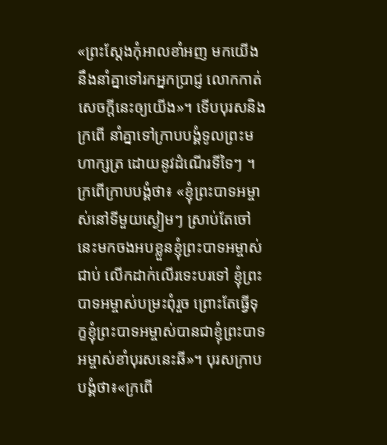«ព្រះស្ដែងកុំអាលខាំអញ មកយើងនឹងនាំគ្នាទៅរកអ្នកប្រាជ្ញ លោកកាត់សេចក្ដីនេះឲ្យយើង»។ ទើបបុរសនិងក្រពើ នាំគ្នាទៅក្រាបបង្គំទូលព្រះមហាក្សត្រ ដោយនូវដំណើរទីទៃៗ ។ ក្រពើក្រាបបង្គំថា៖ «ខ្ញុំព្រះបាទអម្ចាស់នៅទីមួយស្ងៀមៗ ស្រាប់តែចៅនេះមកចងអបខ្លួនខ្ញុំព្រះបាទអម្ចាស់ជាប់ លើកដាក់លើរទេះបរទៅ ខ្ញុំព្រះបាទអម្ចាស់បម្រះពុំរួច ព្រោះតែធ្វើទុក្ខខ្ញុំព្រះបាទអម្ចាស់បានជាខ្ញុំព្រះបាទអម្ចាស់ខាំបុរសនេះឆី»។ បុរសក្រាបបង្គំថា៖«ក្រពើ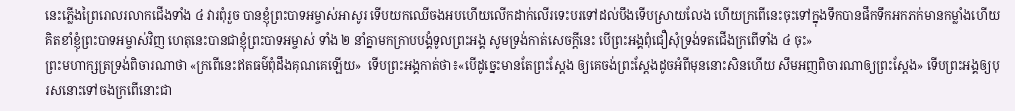នេះភ្លើងព្រៃរោលរលាកជើងទាំង ៤ វារពុំរួច បានខ្ញុំព្រះបាទអម្ចាស់អាសូរ ទើបយកឈើចងអបហើយលើកដាក់លើរទេះបរទៅដល់បឹងទើបស្រាយលែង ហើយក្រពើនេះចុះទៅក្នុងទឹកបានផឹកទឹកអកភក់មានកម្លាំងហើយគិតខាំខ្ញុំព្រះបាទអម្ចាស់វិញ ហេតុនេះបានជាខ្ញុំព្រះបាទអម្ចាស់ ទាំង ២ នាំគ្នាមកក្រាបបង្គំទូលព្រះអង្គ សូមទ្រង់កាត់សេចក្ដីនេះ បើព្រះអង្គពុំជឿសុំទ្រង់ទតជើងក្រពើទាំង ៤ ចុះ»
ព្រះមហាក្សត្រទ្រង់ពិចារណាថា «ក្រពើនេះឥតធម៌ពុំដឹងគុណគេឡើយ»  ទើបព្រះអង្គកាត់ថា៖«បើដូច្នេះមានតែព្រះស្ដែង ឲ្យគេចង់ព្រះស្ដែងដូចអំពីមុននោះសិនហើយ សឹមអញពិចារណាឲ្យព្រះស្ដែង» ទើបព្រះអង្គឲ្យបុរសនោះទៅចងក្រពើនោះជា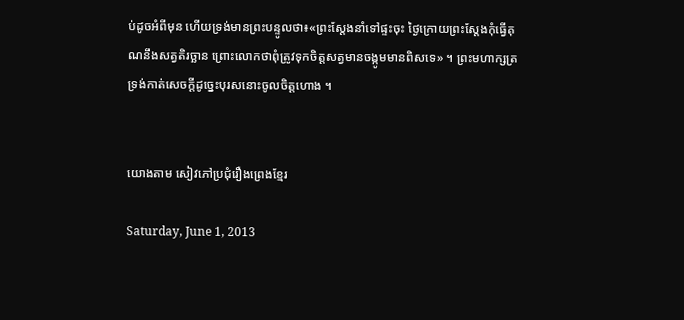ប់ដូចអំពីមុន ហើយទ្រង់មានព្រះបន្ទូលថា៖«ព្រះស្ដែងនាំទៅផ្ទះចុះ ថ្ងៃក្រោយព្រះស្ដែងកុំធ្វើគុណនឹងសត្វតិរច្ឆាន ព្រោះលោកថាពុំត្រូវទុកចិត្តសត្វមានចង្កូមមានពិសទេ» ។ ព្រះមហាក្សត្រទ្រង់កាត់សេចក្ដីដូច្នេះបុរសនោះចូលចិត្តហោង ។


យោងតាម សៀវភៅប្រជុំរឿងព្រេងខ្មែរ

Saturday, June 1, 2013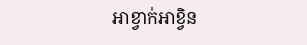អាខ្វាក់អាខ្វិន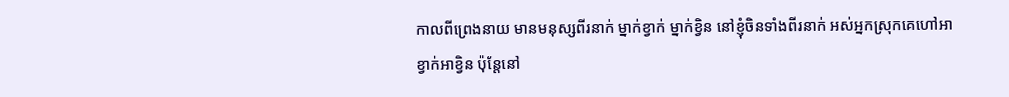កាលពីព្រេងនាយ មានមនុស្សពីរនាក់ ម្នាក់ខ្វាក់ ម្នាក់ខ្វិន នៅខ្ញុំចិនទាំងពីរនាក់ អស់អ្នកស្រុកគេហៅអាខ្វាក់អាខ្វិន ប៉ុន្តែនៅ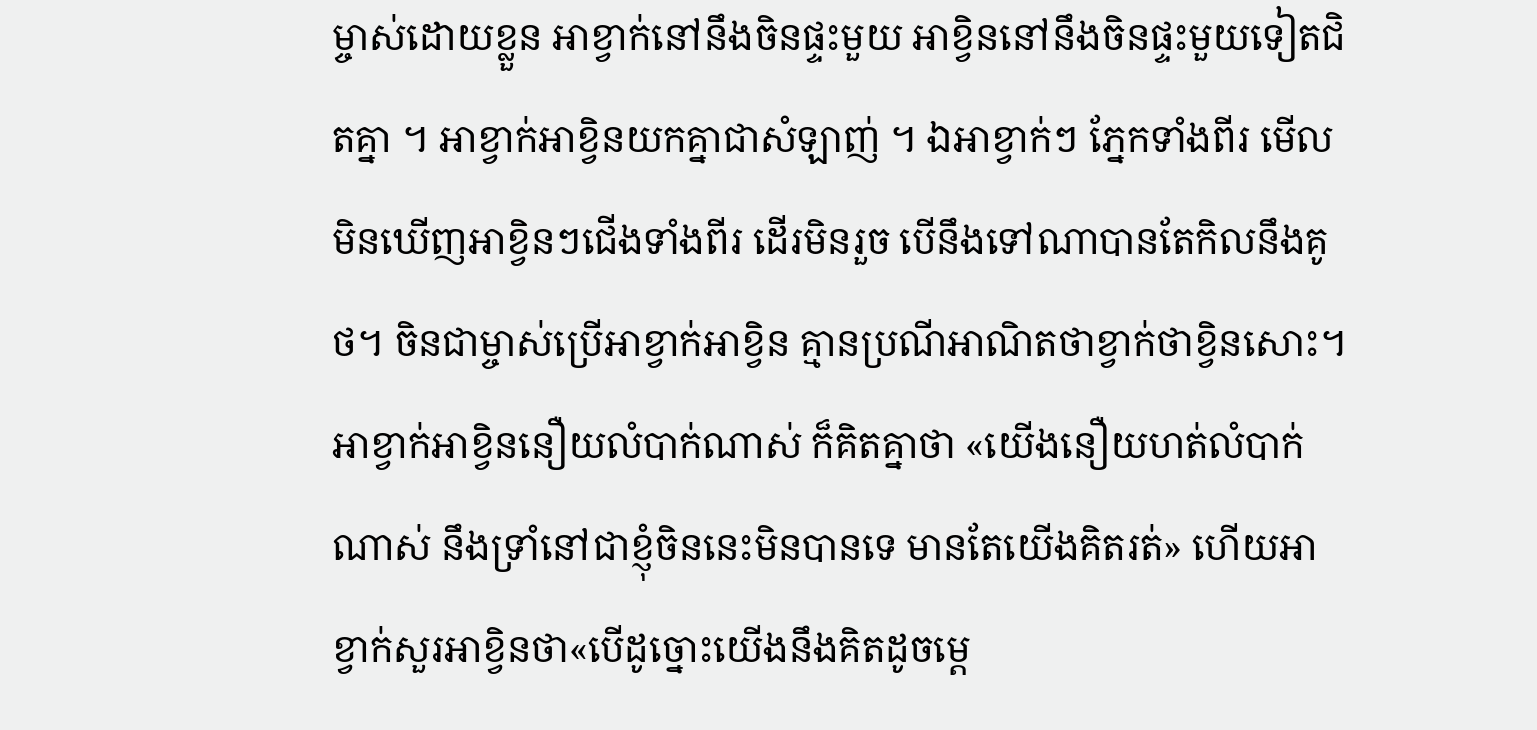ម្ចាស់ដោយខ្លួន អាខ្វាក់នៅនឹងចិនផ្ទះមួយ អាខ្វិននៅនឹងចិនផ្ទះមួយទៀតជិតគ្នា ។ អាខ្វាក់អាខ្វិនយកគ្នាជាសំឡាញ់ ។ ឯអាខ្វាក់ៗ ភ្នែកទាំងពីរ មើលមិនឃើញអាខ្វិនៗជើងទាំងពីរ ដើរមិនរួច បើនឹងទៅណាបានតែកិលនឹងគូថ។ ចិនជាម្ចាស់ប្រើអាខ្វាក់អាខ្វិន គ្មានប្រណីអាណិតថាខ្វាក់ថាខ្វិនសោះ។ អាខ្វាក់អាខ្វិននឿយលំបាក់ណាស់ ក៏គិតគ្នាថា «យើងនឿយហត់លំបាក់ណាស់ នឹងទ្រាំនៅជាខ្ញុំចិននេះមិនបានទេ មានតែយើងគិតរត់» ហើយអាខ្វាក់សួរអាខ្វិនថា«បើដូច្នោះយើងនឹងគិតដូចម្តេ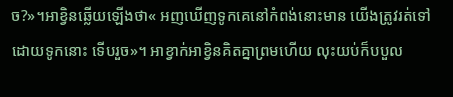ច?»។អាខ្វិនឆ្លើយឡើងថា« អញឃើញទូកគេនៅកំពង់នោះមាន យើងត្រូវរត់ទៅដោយទូកនោះ ទើបរួច»។ អាខ្វាក់អាខ្វិនគិតគ្នាព្រមហើយ លុះយប់ក៏បបួល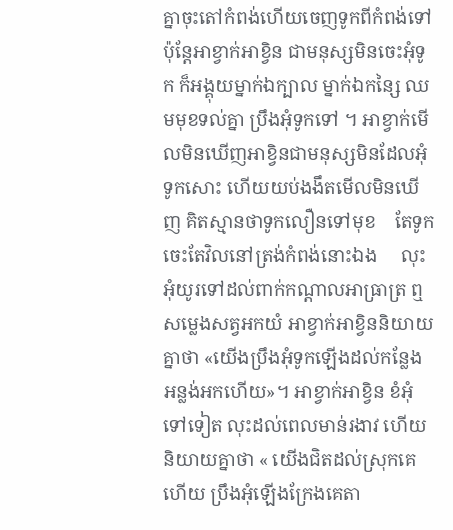គ្នាចុះតៅកំពង់ហើយចេញទូកពីកំពង់ទៅ ប៉ុន្តែអាខ្វាក់អាខ្វិន ជាមនុស្សមិនចេះអុំទូក ក៏អង្គុយម្នាក់ឯក្បាល ម្នាក់ឯកន្សៃ ឈមមុខទល់គ្នា ប្រឹងអុំទូកទៅ ។ អាខ្វាក់មើលមិនឃើញអាខ្វិនជាមនុស្សមិនដែលអុំទូកសោះ ហើយយប់ងងឹតមើលមិនឃើញ គិតស្មានថាទូកលឿនទៅមុខ    តែទូកចេះតែវិលនៅត្រង់កំពង់នោះឯង     លុះអុំយូរទៅដល់ពាក់កណ្តាលអាធ្រាត្រ ឮសម្លេងសត្វអកយំ អាខ្វាក់អាខ្វិននិយាយគ្នាថា «យើងប្រឹងអុំទូកឡើងដល់កន្លែងអន្លង់អកហើយ»។ អាខ្វាក់អាខ្វិន ខំអុំទៅទៀត លុះដល់ពេលមាន់រងាវ ហើយនិយាយគ្នាថា « យើងជិតដល់ស្រុកគេហើយ ប្រឹងអុំឡើងក្រែងគេតា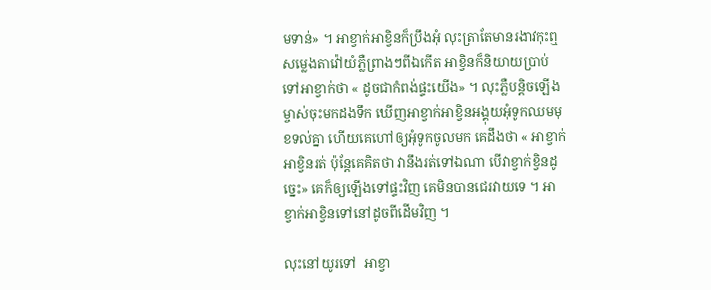មទាន់» ។ អាខ្វាក់អាខ្វិនក៏ប្រឹងអុំ លុះត្រាតែមានរងាវកុះឮសម្លេងតាវ៉ៅយំភ្លឺព្រាងៗពីឯកើត អាខ្វិនក៏និយាយប្រាប់ទៅអាខ្វាក់ថា « ដូចជាកំពង់ផ្ទះយើង» ។ លុះភ្លឺបន្តិចឡើងម្ចាស់ចុះមកដងទឹក ឃើញអាខ្វាក់អាខ្វិនអង្គុយអុំទូកឈមមុខទល់គ្នា ហើយគេហៅឲ្យអុំទូកចូលមក គេដឹងថា « អាខ្វាក់អាខ្វិនរត់ ប៉ុន្តែគេគិតថា វានឹងរត់ទៅឯណា បើវាខ្វាក់ខ្វិនដូច្នេះ» គេក៏ឲ្យឡើងទៅផ្ទះវិញ គេមិនបានជេរវាយទេ ។ អាខ្វាក់អាខ្វិនទៅនៅដូចពីដើមវិញ ។

លុះនៅយូរទៅ  អាខ្វា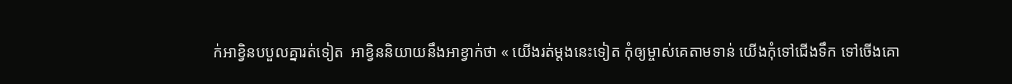ក់អាខ្វិនបបួលគ្នារត់ទៀត  អាខ្វិននិយាយនឹងអាខ្វាក់ថា « យើងរត់ម្តងនេះទៀត កុំឲ្យម្ចាស់គេតាមទាន់ យើងកុំទៅជើងទឹក ទៅចើងគោ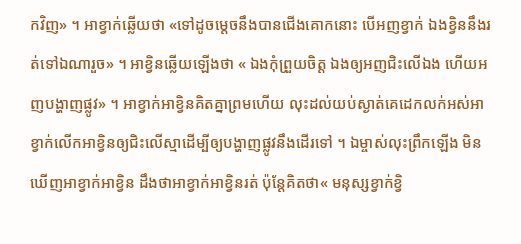កវិញ» ។ អាខ្វាក់ឆ្លើយថា «ទៅដូចម្តេចនឹងបានជើងគោកនោះ បើអញខ្វាក់ ឯងខ្វិននឹងរត់ទៅឯណារួច» ។ អាខ្វិនឆ្លើយឡើងថា « ឯងកុំព្រួយចិត្ត ឯងឲ្យអញជិះលើឯង ហើយអញបង្ហាញផ្លូវ» ។ អាខ្វាក់អាខ្វិនគិតគ្នាព្រមហើយ លុះដល់យប់ស្ងាត់គេដេកលក់អស់អាខ្វាក់លើកអាខ្វិនឲ្យជិះលើស្មាដើម្បីឲ្យបង្ហាញផ្លូវនឹងដើរទៅ ។ ឯម្ចាស់លុះព្រឹកឡើង មិនឃើញអាខ្វាក់អាខ្វិន ដឹងថាអាខ្វាក់អាខ្វិនរត់ ប៉ុន្តែគិតថា« មនុស្សខ្វាក់ខ្វិ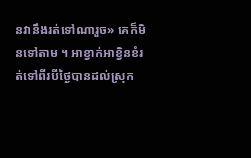នវានឹងរត់ទៅណារួច» គេក៏មិនទៅតាម ។ អាខ្វាក់អាខ្វិនខំរត់ទៅពីរបីថ្ងៃបានដល់ស្រុក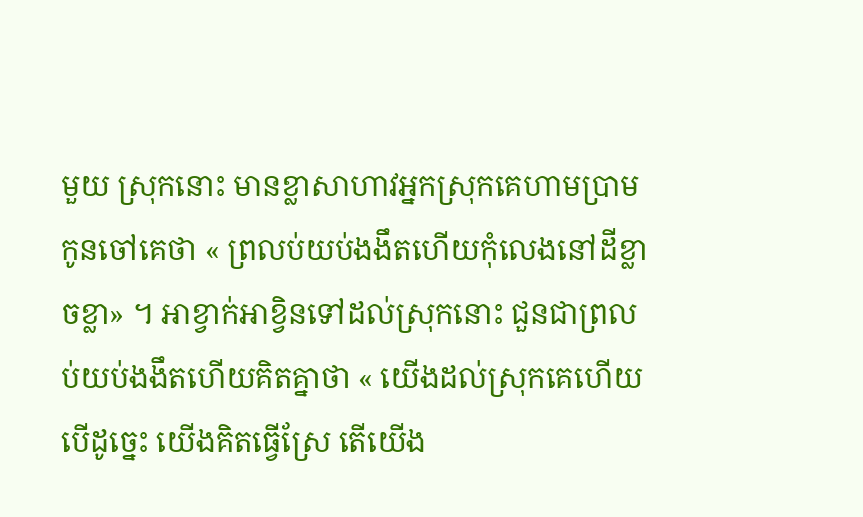មួយ ស្រុកនោះ មានខ្លាសាហាវអ្នកស្រុកគេហាមប្រាម កូនចៅគេថា « ព្រលប់យប់ងងឹតហើយកុំលេងនៅដីខ្លាចខ្លា» ។ អាខ្វាក់អាខ្វិនទៅដល់ស្រុកនោះ ជួនជាព្រលប់យប់ងងឹតហើយគិតគ្នាថា « យើងដល់ស្រុកគេហើយ បើដូច្នេះ យើងគិតធ្វើស្រែ តើយើង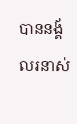បាននង្គ័លរនាស់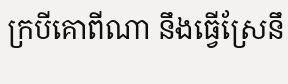ក្របីគោពីណា នឹងធ្វើស្រែនឹ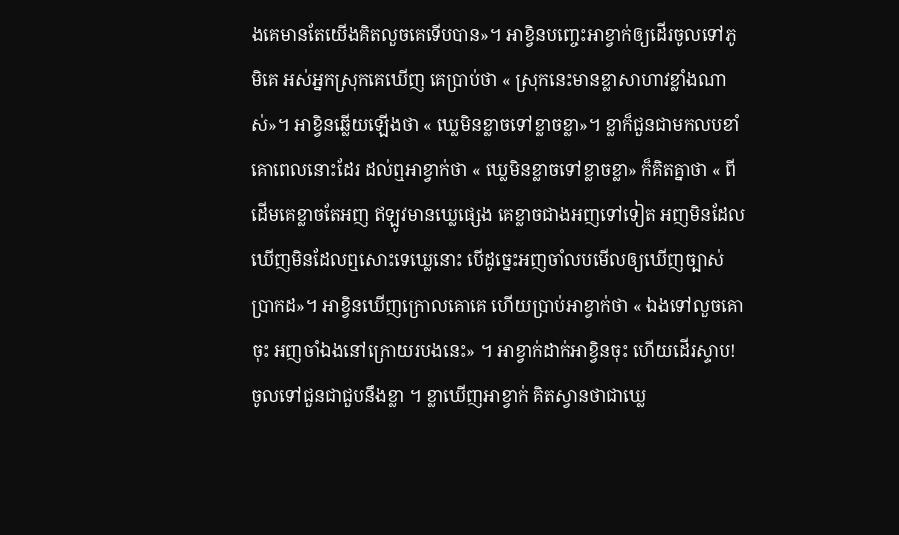ងគេមានតែយើងគិតលួចគេទើបបាន»។ អាខ្វិនបញ្ចេះអាខ្វាក់ឲ្យដើរចូលទៅភូមិគេ អស់អ្នកស្រុកគេឃើញ គេប្រាប់ថា « ស្រុកនេះមានខ្លាសាហាវខ្លាំងណាស់»។ អាខ្វិនឆ្លើយឡើងថា « ឃ្លេមិនខ្លាចទៅខ្លាចខ្លា»។ ខ្លាក៏ជួនជាមកលបខាំគោពេលនោះដែរ ដល់ឮអាខ្វាក់ថា « ឃ្លេមិនខ្លាចទៅខ្លាចខ្លា» ក៏គិតគ្នាថា « ពីដើមគេខ្លាចតែអញ ឥឡូវមានឃ្លេផ្សេង គេខ្លាចជាងអញទៅទៀត អញមិនដែលឃើញមិនដែលឮសោះទេឃ្លេនោះ បើដូច្នេះអញចាំលបមើលឲ្យឃើញច្បាស់ប្រាកដ»។ អាខ្វិនឃើញក្រោលគោគេ ហើយប្រាប់អាខ្វាក់ថា « ឯងទៅលួចគោចុះ អញចាំឯងនៅក្រោយរបងនេះ» ។ អាខ្វាក់ដាក់អាខ្វិនចុះ ហើយដើរស្ទាប! ចូលទៅជួនជាជួបនឹងខ្លា ។ ខ្លាឃើញអាខ្វាក់ គិតស្វានថាជាឃ្លេ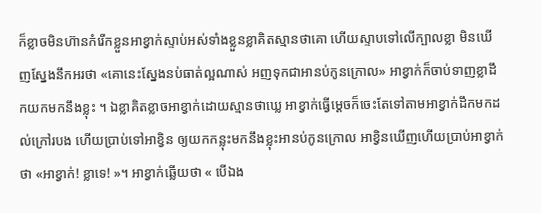ក៏ខ្លាចមិនហ៊ានកំរើកខ្លួនអាខ្វាក់ស្ទាប់អស់ទាំងខ្លួនខ្លាគិតស្មានថាគោ ហើយស្ទាបទៅលើក្បាលខ្លា មិនឃើញស្នែងនឹកអរថា «គោនេះស្នែងនប់ធាត់ល្អណាស់ អញទុកជាអានប់កូនក្រោល» អាខ្វាក់ក៏ចាប់ទាញខ្លាដឹកយកមកនឹងខ្លុះ ។ ឯខ្លាគិតខ្លាចអាខ្វាក់ដោយស្មានថាឃ្លេ អាខ្វាក់ធ្វើម្តេចក៏ចេះតែទៅតាមអាខ្វាក់ដឹកមកដល់ក្រៅរបង ហើយប្រាប់ទៅអាខ្វិន ឲ្យយកកន្លុះមកនឹងខ្លុះអានប់កូនក្រោល អាខ្វិនឃើញហើយប្រាប់អាខ្វាក់ថា «អាខ្វាក់! ខ្លាទេ! »។ អាខ្វាក់ឆ្លើយថា « បើឯង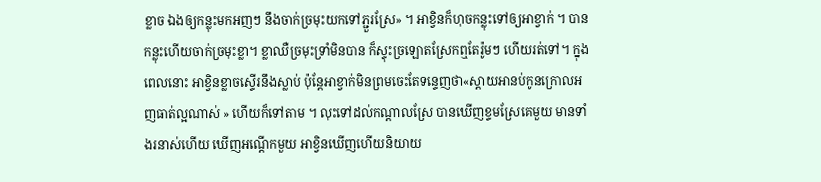ខ្លាច ឯងឲ្យកន្លុះមកអញៗ នឹងចាក់ច្រមុះយកទៅភ្ជួរស្រែ» ។ អាខ្វិនក៏ហុចកន្លុះទៅឲ្យអាខ្វាក់ ។ បានកន្លុះហើយចាក់ច្រមុះខ្លា។ ខ្លាឈឺច្រមុះទ្រាំមិនបាន ក៏ស្ទុះច្រឡោតស្រែកឮតែរ៉ូមៗ ហើយរត់ទៅ។ ក្នុងពេលនោះ អាខ្វិនខ្លាចស្ទើរនឹងស្លាប់ ប៉ុន្តែអាខ្វាក់មិនព្រមចេះតែទន្ទេញថា«ស្តាយអានប់កូនក្រោលអញធាត់ល្អណាស់ » ហើយក៏ទៅតាម ។ លុះទៅដល់កណ្តាលស្រែ បានឃើញខ្ទមស្រែគេមួយ មានទាំងរនាស់ហើយ ឃើញអណ្តើកមួយ អាខ្វិនឃើញហើយនិយាយ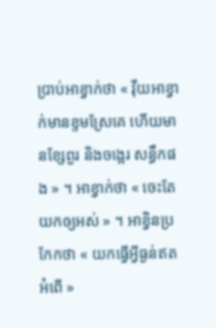ប្រាប់អាខ្វាក់ថា « វ៉ីយអាខ្វាក់មានខ្ទមស្រែគេ ហើយមានខ្សែពួរ និងចង្អេរ សន្ធឹកផង » ។ អាខ្វាក់ថា « ចេះតែយកឲ្យអស់ » ។ អាខ្វិនប្រកែកថា « យកធ្វើអ្វីធ្ងន់ឥតអំពើ »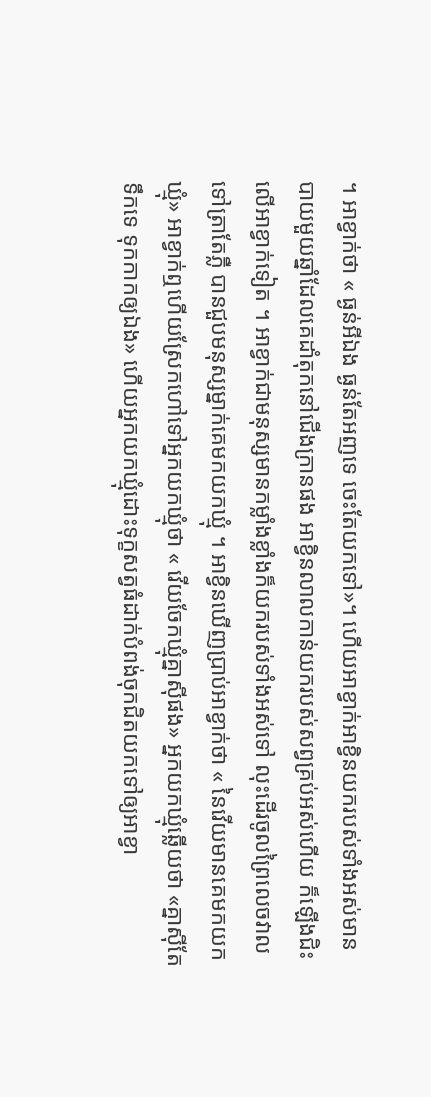។ អាខ្វាក់ថា « ធ្ងន់អីឯង ធ្ងន់តែអញទេ ចេះតែយកទៅ»។ ហើយអាខ្វាក់អាខ្វិនយករបស់ទាំងអស់មានបាយមួយឆ្នាំដែលគេដាំតុកនៅជើងក្រានផង អាខ្វិនលាលកាន់យករបស់សព្វគ្រប់អស់ហើយ ក៏ឡើងជិះលើអាខ្វាក់ទៀត ។ អាខ្វាក់ជាមនុស្សមានកម្លាំងខ្លាំងក៏យករបស់ទាំងអស់ទៅ លុះដើរចូលព្រៃលេចវាលទៅត្រាតែភ្លឺ បានជួបមនុស្សម្នាក់គេមកយកឃ្មុំ ។ អាខ្វិនឃើញប្រាប់អាខ្វាក់ថា « នៃវើយមានគេមកយកឃ្មុំ» អាខ្វាក់ឮហើយស្រែកហៅទៅអ្នកយកឃ្មុំថា « វើយចែកឃ្មុំគ្នាស៊ីផង» អ្នកយកឃ្មុំឆ្លើយថា «គ្នាស៊ីតែទឹកទេ ទុកកាកឲ្យឯង» ហើយអ្នកយកឃ្មុំដោះទុក្ខសត្វធំដាក់បំពង់ចុកជិតយកទៅឲ្យអាខ្វា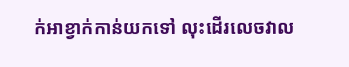ក់អាខ្វាក់កាន់យកទៅ លុះដើរលេចវាល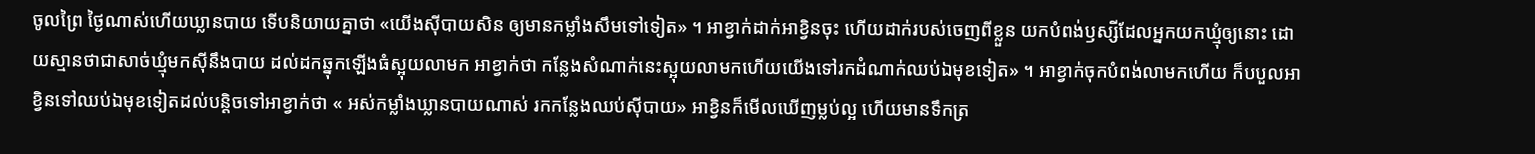ចូលព្រៃ ថ្ងៃណាស់ហើយឃ្លានបាយ ទើបនិយាយគ្នាថា «យើងស៊ីបាយសិន ឲ្យមានកម្លាំងសឹមទៅទៀត» ។ អាខ្វាក់ដាក់អាខ្វិនចុះ ហើយដាក់របស់ចេញពីខ្លួន យកបំពង់ឫស្សីដែលអ្នកយកឃ្មុំឲ្យនោះ ដោយស្មានថាជាសាច់ឃ្មុំមកស៊ីនឹងបាយ ដល់ដកឆ្នុកឡើងធំស្អុយលាមក អាខ្វាក់ថា កន្លែងសំណាក់នេះស្អុយលាមកហើយយើងទៅរកដំណាក់ឈប់ឯមុខទៀត» ។ អាខ្វាក់ចុកបំពង់លាមកហើយ ក៏បបួលអាខ្វិនទៅឈប់ឯមុខទៀតដល់បន្តិចទៅអាខ្វាក់ថា « អស់កម្លាំងឃ្លានបាយណាស់ រកកន្លែងឈប់ស៊ីបាយ» អាខ្វិនក៏មើលឃើញម្លប់ល្អ ហើយមានទឹកត្រ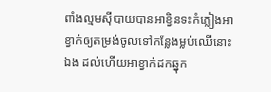ពាំងល្មមស៊ីបាយបានអាខ្វិនទះកំភ្លៀងអាខ្វាក់ឲ្យតម្រង់ចូលទៅកន្លែងម្លប់ឈើនោះឯង ដល់ហើយអាខ្វាក់ដកឆ្នុក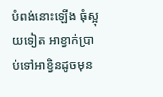បំពង់នោះឡើង ធុំស្អុយទៀត អាខ្វាក់ប្រាប់ទៅអាខ្វិនដូចមុន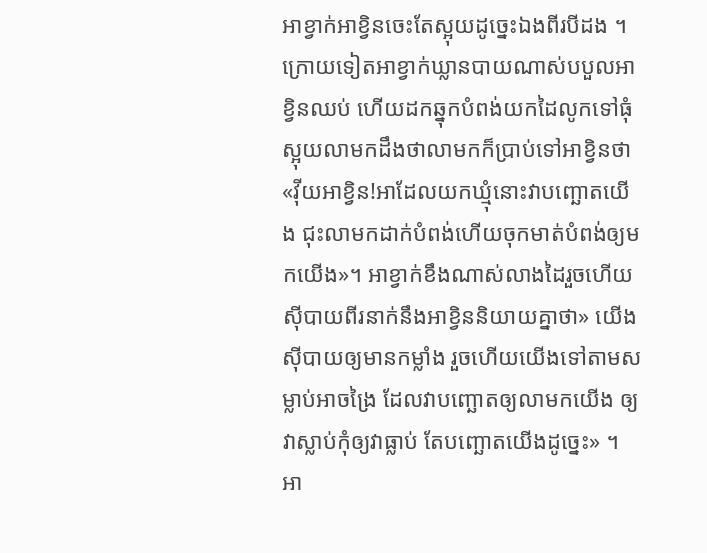អាខ្វាក់អាខ្វិនចេះតែស្អុយដូច្នេះឯងពីរបីដង ។ ក្រោយទៀតអាខ្វាក់ឃ្លានបាយណាស់បបួលអាខ្វិនឈប់ ហើយដកឆ្នុកបំពង់យកដៃលូកទៅធុំស្អុយលាមកដឹងថាលាមកក៏ប្រាប់ទៅអាខ្វិនថា «វ៉ីយអាខ្វិន!អាដែលយកឃ្មុំនោះវាបញ្ឆោតយើង ជុះលាមកដាក់បំពង់ហើយចុកមាត់បំពង់ឲ្យមកយើង»។ អាខ្វាក់ខឹងណាស់លាងដៃរួចហើយស៊ីបាយពីរនាក់នឹងអាខ្វិននិយាយគ្នាថា» យើងស៊ីបាយឲ្យមានកម្លាំង រួចហើយយើងទៅតាមសម្លាប់អាចង្រៃ ដែលវាបញ្ឆោតឲ្យលាមកយើង ឲ្យវាស្លាប់កុំឲ្យវាធ្លាប់ តែបញ្ឆោតយើងដូច្នេះ» ។ អា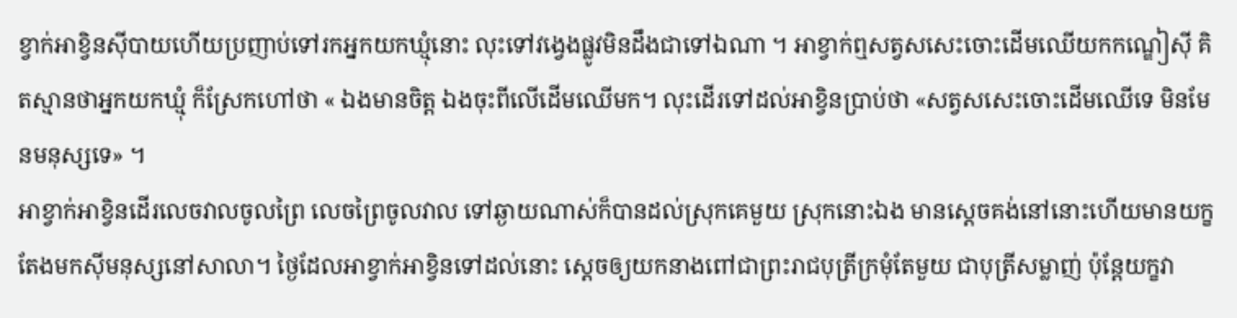ខ្វាក់អាខ្វិនស៊ីបាយហើយប្រញាប់ទៅរកអ្នកយកឃ្មុំនោះ លុះទៅវង្វេងផ្លូវមិនដឹងជាទៅឯណា ។ អាខ្វាក់ឮសត្វសសេះចោះដើមឈើយកកណ្ឌៀស៊ី គិតស្មានថាអ្នកយកឃ្មុំ ក៏ស្រែកហៅថា « ឯងមានចិត្ត ឯងចុះពីលើដើមឈើមក។ លុះដើរទៅដល់អាខ្វិនប្រាប់ថា «សត្វសសេះចោះដើមឈើទេ មិនមែនមនុស្សទេ» ។
អាខ្វាក់អាខ្វិនដើរលេចវាលចូលព្រៃ លេចព្រៃចូលវាល ទៅឆ្ងាយណាស់ក៏បានដល់ស្រុកគេមួយ ស្រុកនោះឯង មានស្តេចគង់នៅនោះហើយមានយក្ខតែងមកស៊ីមនុស្សនៅសាលា។ ថ្ងៃដែលអាខ្វាក់អាខ្វិនទៅដល់នោះ ស្តេចឲ្យយកនាងពៅជាព្រះរាជបុត្រីក្រមុំតែមួយ ជាបុត្រីសម្លាញ់ ប៉ុន្តែយក្ខវា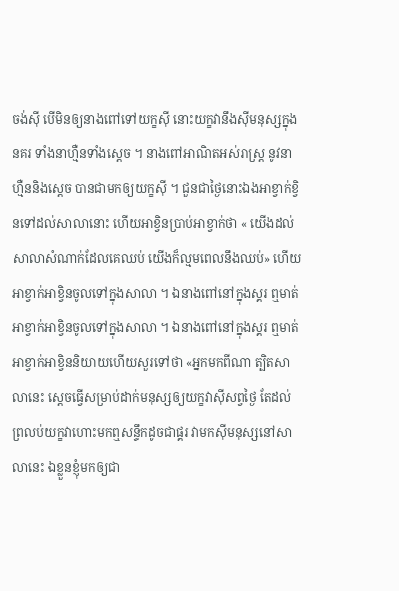ចង់ស៊ី បើមិនឲ្យនាងពៅទៅយក្ខស៊ី នោះយក្ខវានឹងស៊ីមនុស្សក្នុងនគរ ទាំងនាហ្មឺនទាំងស្តេច ។ នាងពៅអាណិតអស់រាស្រ្ត នូវនាហ្មឺននិងស្តេច បានជាមកឲ្យយក្ខស៊ី ។ ជួនជាថ្ងៃនោះឯងអាខ្វាក់ខ្វិនទៅដល់សាលានោះ ហើយអាខ្វិនប្រាប់អាខ្វាក់ថា « យើងដល់សាលាសំណាក់ដែលគេឈប់ យើងក៏ល្មមពេលនឹងឈប់» ហើយអាខ្វាក់អាខ្វិនចូលទៅក្នុងសាលា ។ ឯនាងពៅនៅក្នុងស្គរ ឮមាត់អាខ្វាក់អាខ្វិនចូលទៅក្នុងសាលា ។ ឯនាងពៅនៅក្នុងស្គរ ឮមាត់អាខ្វាក់អាខ្វិននិយាយហើយសួរទៅថា «អ្នកមកពីណា ត្បិតសាលានេះ ស្តេចធ្វើសម្រាប់ដាក់មនុស្សឲ្យយក្ខវាស៊ីសព្វថ្ងៃ តែដល់ព្រលប់យក្ខវាហោះមកឮសន្ទឹកដូចជាផ្គរ វាមកស៊ីមនុស្សនៅសាលានេះ ឯខ្លួនខ្ញុំមកឲ្យជា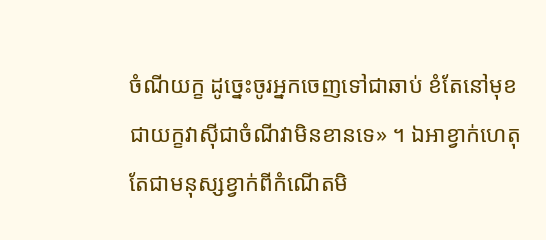ចំណីយក្ខ ដូច្នេះចូរអ្នកចេញទៅជាឆាប់ ខំតែនៅមុខជាយក្ខវាស៊ីជាចំណីវាមិនខានទេ» ។ ឯអាខ្វាក់ហេតុតែជាមនុស្សខ្វាក់ពីកំណើតមិ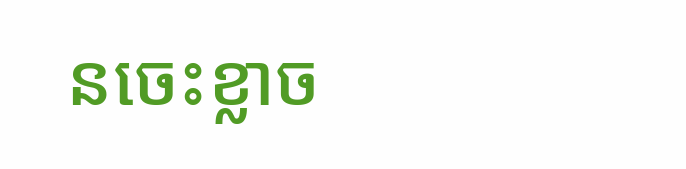នចេះខ្លាច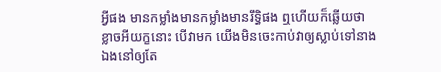អ្វីផង មានកម្លាំងមានកម្លាំងមានរឹទ្ធិផង ឮហើយក៏ឆ្លើយថា ខ្លាចអីយក្ខនោះ បើវាមក យើងមិនចេះកាប់វាឲ្យស្លាប់ទៅនាងឯងនៅឲ្យតែ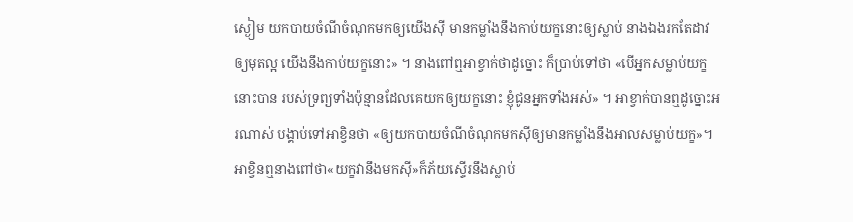ស្ងៀម យកបាយចំណីចំណុកមកឲ្យយើងស៊ី មានកម្លាំងនឹងកាប់យក្ខនោះឲ្យស្លាប់ នាងឯងរកតែដាវឲ្យមុតល្អ យើងនឹងកាប់យក្ខនោះ» ។ នាងពៅឮអាខ្វាក់ថាដូច្នោះ ក៏ប្រាប់ទៅថា «បើអ្នកសម្លាប់យក្ខនោះបាន របស់ទ្រព្យទាំងប៉ុន្មានដែលគេយកឲ្យយក្ខនោះ ខ្ញុំជូនអ្នកទាំងអស់» ។ អាខ្វាក់បានឮដូច្នោះអរណាស់ បង្គាប់ទៅអាខ្វិនថា «ឲ្យយកបាយចំណីចំណុកមកស៊ីឲ្យមានកម្លាំងនឹងអាលសម្លាប់យក្ខ»។អាខ្វិនឮនាងពៅថា«យក្ខវានឹងមកស៊ី»ក៏ភ័យស្ទើរនឹងស្លាប់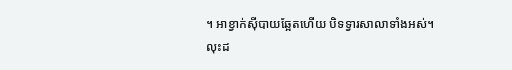។ អាខ្វាក់ស៊ីបាយឆ្អែតហើយ បិទទ្វារសាលាទាំងអស់។
លុះដ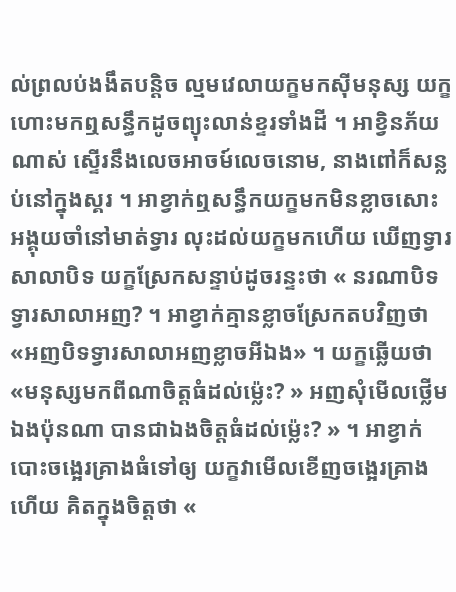ល់ព្រលប់ងងឹតបន្តិច ល្មមវេលាយក្ខមកស៊ីមនុស្ស យក្ខហោះមកឮសន្ធឹកដូចព្យុះលាន់ខ្ទរទាំងដី ។ អាខ្វិនភ័យណាស់ ស្ទើរនឹងលេចអាចម៍លេចនោម, នាងពៅក៏សន្លប់នៅក្នុងស្គរ ។ អាខ្វាក់ឮសន្ធឹកយក្ខមកមិនខ្លាចសោះ អង្គុយចាំនៅមាត់ទ្វារ លុះដល់យក្ខមកហើយ ឃើញទ្វារសាលាបិទ យក្ខស្រែកសន្ទាប់ដូចរន្ទះថា « នរណាបិទទ្វារសាលាអញ? ។ អាខ្វាក់គ្មានខ្លាចស្រែកតបវិញថា «អញបិទទ្វារសាលាអញខ្លាចអីឯង» ។ យក្ខឆ្លើយថា «មនុស្សមកពីណាចិត្តធំដល់ម្ល៉េះ? » អញសុំមើលថ្លើមឯងប៉ុនណា បានជាឯងចិត្តធំដល់ម៉្លេះ? » ។ អាខ្វាក់បោះចង្អេរគ្រាងធំទៅឲ្យ យក្ខវាមើលខើញចង្អេរគ្រាងហើយ គិតក្នុងចិត្តថា «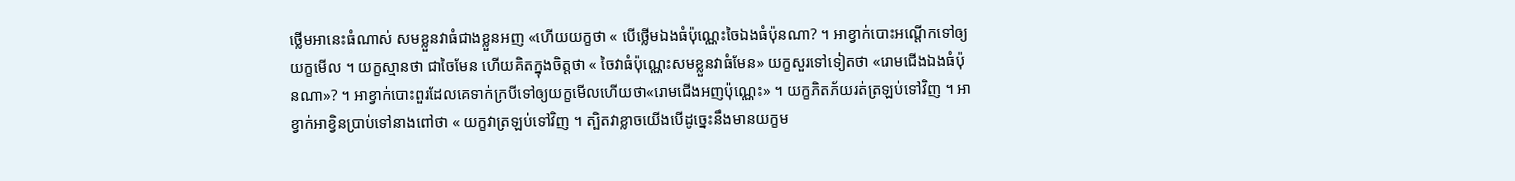ថ្លើមអានេះធំណាស់ សមខ្លួនវាធំជាងខ្លួនអញ «ហើយយក្ខថា « បើថ្លើមឯងធំប៉ុណ្ណេះចៃឯងធំប៉ុនណា? ។ អាខ្វាក់បោះអណ្តើកទៅឲ្យយក្ខមើល ។ យក្ខស្មានថា ជាចៃមែន ហើយគិតក្នុងចិត្តថា « ចៃវាធំប៉ុណ្ណេះសមខ្លួនវាធំមែន» យក្ខសួរទៅទៀតថា «រោមជើងឯងធំប៉ុនណា»? ។ អាខ្វាក់បោះពួរដែលគេទាក់ក្របីទៅឲ្យយក្ខមើលហើយថា«រោមជើងអញប៉ុណ្ណេះ» ។ យក្ខភិតភ័យរត់ត្រឡប់ទៅវិញ ។ អាខ្វាក់អាខ្វិនប្រាប់ទៅនាងពៅថា « យក្ខវាត្រឡប់ទៅវិញ ។ ត្បិតវាខ្លាចយើងបើដូច្នេះនឹងមានយក្ខម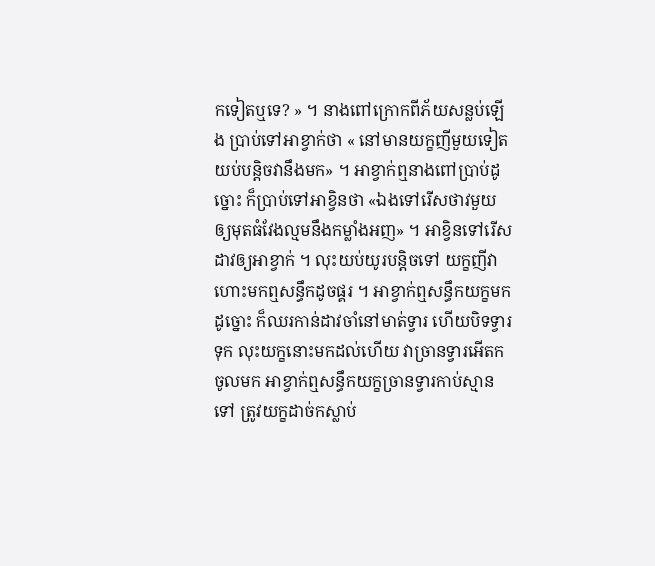កទៀតឬទេ? » ។ នាងពៅក្រោកពីភ័យសន្លប់ឡើង ប្រាប់ទៅអាខ្វាក់ថា « នៅមានយក្ខញីមួយទៀត យប់បន្តិចវានឹងមក» ។ អាខ្វាក់ឮនាងពៅប្រាប់ដូច្នោះ ក៏ប្រាប់ទៅអាខ្វិនថា «ឯងទៅរើសថាវមួយ ឲ្យមុតធំវែងល្មមនឹងកម្លាំងអញ» ។ អាខ្វិនទៅរើសដាវឲ្យអាខ្វាក់ ។ លុះយប់យូរបន្តិចទៅ យក្ខញីវាហោះមកឮសន្ធឹកដូចផ្គរ ។ អាខ្វាក់ឮសន្ធឹកយក្ខមកដូច្នោះ ក៏ឈរកាន់ដាវចាំនៅមាត់ទ្វារ ហើយបិទទ្វារទុក លុះយក្ខនោះមកដល់ហើយ វាច្រានទ្វារអើតកចូលមក អាខ្វាក់ឮសន្ធឹកយក្ខច្រានទ្វារកាប់ស្មានទៅ ត្រូវយក្ខដាច់កស្លាប់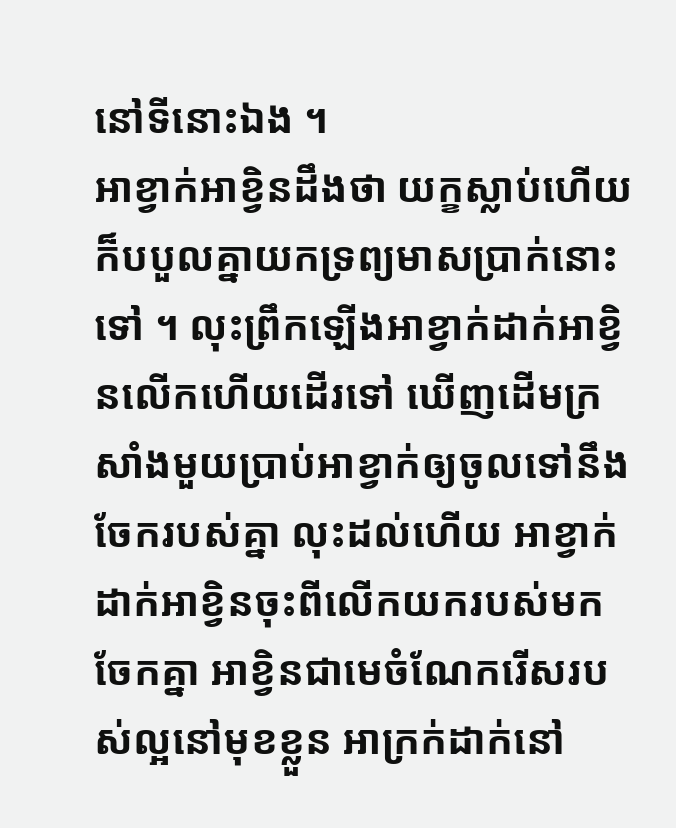នៅទីនោះឯង ។
អាខ្វាក់អាខ្វិនដឹងថា យក្ខស្លាប់ហើយក៏បបួលគ្នាយកទ្រព្យមាសប្រាក់នោះទៅ ។ លុះព្រឹកឡើងអាខ្វាក់ដាក់អាខ្វិនលើកហើយដើរទៅ ឃើញដើមក្រសាំងមួយប្រាប់អាខ្វាក់ឲ្យចូលទៅនឹងចែករបស់គ្នា លុះដល់ហើយ អាខ្វាក់ដាក់អាខ្វិនចុះពីលើកយករបស់មកចែកគ្នា អាខ្វិនជាមេចំណែករើសរបស់ល្អនៅមុខខ្លួន អាក្រក់ដាក់នៅ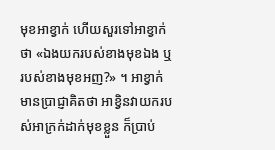មុខអាខ្វាក់ ហើយសួរទៅអាខ្វាក់ថា «ឯងយករបស់ខាងមុខឯង ឬរបស់ខាងមុខអញ?» ។ អាខ្វាក់មានប្រាជ្ញាគិតថា អាខ្វិនវាយករបស់អាក្រក់ដាក់មុខខ្លួន ក៏ប្រាប់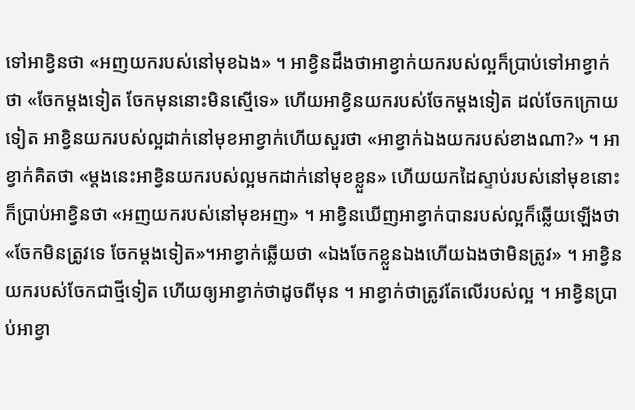ទៅអាខ្វិនថា «អញយករបស់នៅមុខឯង» ។ អាខ្វិនដឹងថាអាខ្វាក់យករបស់ល្អក៏ប្រាប់ទៅអាខ្វាក់ថា «ចែកម្តងទៀត ចែកមុននោះមិនស្មើទេ» ហើយអាខ្វិនយករបស់ចែកម្តងទៀត ដល់ចែកក្រោយទៀត អាខ្វិនយករបស់ល្អដាក់នៅមុខអាខ្វាក់ហើយសួរថា «អាខ្វាក់ឯងយករបស់ខាងណា?» ។ អាខ្វាក់គិតថា «ម្តងនេះអាខ្វិនយករបស់ល្អមកដាក់នៅមុខខ្លួន» ហើយយកដៃស្ទាប់របស់នៅមុខនោះក៏ប្រាប់អាខ្វិនថា «អញយករបស់នៅមុខអញ» ។ អាខ្វិនឃើញអាខ្វាក់បានរបស់ល្អក៏ឆ្លើយឡើងថា «ចែកមិនត្រូវទេ ចែកម្តងទៀត»។អាខ្វាក់ឆ្លើយថា «ឯងចែកខ្លួនឯងហើយឯងថាមិនត្រូវ» ។ អាខ្វិនយករបស់ចែកជាថ្មីទៀត ហើយឲ្យអាខ្វាក់ថាដូចពីមុន ។ អាខ្វាក់ថាត្រូវតែលើរបស់ល្អ ។ អាខ្វិនប្រាប់អាខ្វា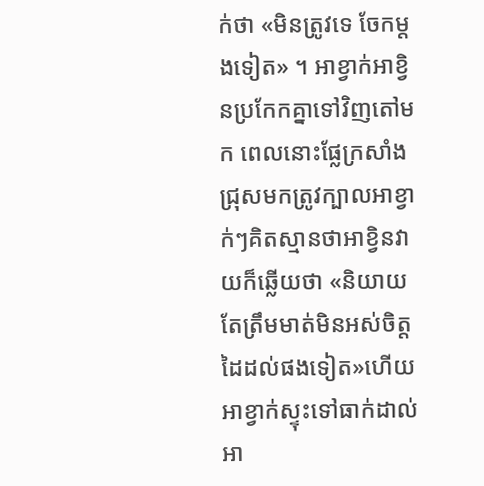ក់ថា «មិនត្រូវទេ ចែកម្តងទៀត» ។ អាខ្វាក់អាខ្វិនប្រកែកគ្នាទៅវិញតៅមក ពេលនោះផ្លែក្រសាំងជ្រុសមកត្រូវក្បាលអាខ្វាក់ៗគិតស្មានថាអាខ្វិនវាយក៏ឆ្លើយថា «និយាយតែត្រឹមមាត់មិនអស់ចិត្ត ដៃដល់ផងទៀត»ហើយអាខ្វាក់ស្ទុះទៅធាក់ដាល់អា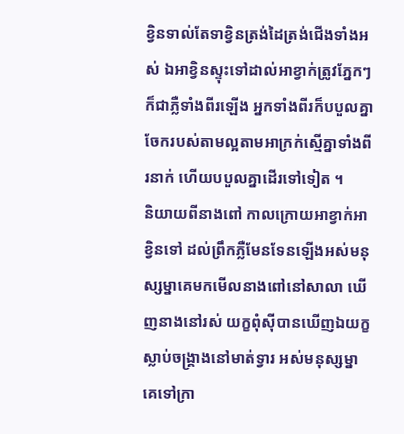ខ្វិនទាល់តែទាខ្វិនត្រង់ដៃត្រង់ជើងទាំងអស់ ឯអាខ្វិនស្ទុះទៅដាល់អាខ្វាក់ត្រូវភ្នែកៗក៏ជាភ្លឺទាំងពីរឡើង អ្នកទាំងពីរក៏បបួលគ្នាចែករបស់តាមល្អតាមអាក្រក់ស្មើគ្នាទាំងពីរនាក់ ហើយបបួលគ្នាដើរទៅទៀត ។
និយាយពីនាងពៅ កាលក្រោយអាខ្វាក់អាខ្វិនទៅ ដល់ព្រឹកភ្លឺមែនទែនឡើងអស់មនុស្សម្នាគេមកមើលនាងពៅនៅសាលា ឃើញនាងនៅរស់ យក្ខពុំស៊ីបានឃើញឯយក្ខស្លាប់ចង្រ្គាងនៅមាត់ទ្វារ អស់មនុស្សម្នាគេទៅក្រា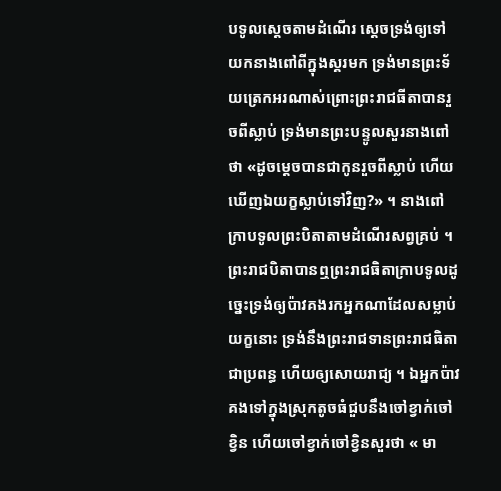បទូលស្តេចតាមដំណើរ ស្តេចទ្រង់ឲ្យទៅយកនាងពៅពីក្នុងស្គរមក ទ្រង់មានព្រះទ័យត្រេកអរណាស់ព្រោះព្រះរាជធីតាបានរួចពីស្លាប់ ទ្រង់មានព្រះបន្ទូលសួរនាងពៅថា «ដូចម្តេចបានជាកូនរួចពីស្លាប់ ហើយឃើញឯយក្ខស្លាប់ទៅវិញ?» ។ នាងពៅក្រាបទូលព្រះបិតាតាមដំណើរសព្វគ្រប់ ។ ព្រះរាជបិតាបានឮព្រះរាជធិតាក្រាបទូលដូច្នេះទ្រង់ឲ្យប៉ាវគងរកអ្នកណាដែលសម្លាប់យក្ខនោះ ទ្រង់នឹងព្រះរាជទានព្រះរាជធិតាជាប្រពន្ធ ហើយឲ្យសោយរាជ្យ ។ ឯអ្នកប៉ាវគងទៅក្នុងស្រុកតូចធំជួបនឹងចៅខ្វាក់ចៅខ្វិន ហើយចៅខ្វាក់ចៅខ្វិនសួរថា « មា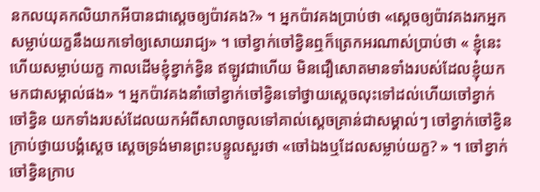នកលយុគកលិយាកអីបានជាស្តេចឲ្យប៉ាវគង?» ។ អ្នកប៉ាវគងប្រាប់ថា «ស្តេចឲ្យប៉ាវគងរកអ្នកសម្លាប់យក្ខនឹងយកទៅឲ្យសោយរាជ្យ» ។ ចៅខ្វាក់ចៅខ្វិនឮក៏ត្រេកអរណាស់ប្រាប់ថា « ខ្ញុំនេះហើយសម្លាប់យក្ខ កាលដើមខ្ញុំខ្វាក់ខ្វិន ឥឡូវជាហើយ មិនជឿសោតមានទាំងរបស់ដែលខ្ញុំយកមកជាសម្គាល់ផង» ។ អ្នកប៉ាវគងនាំចៅខ្វាក់ចៅខ្វិនទៅថ្វាយស្តេចលុះទៅដល់ហើយចៅខ្វាក់ចៅខ្វិន យកទាំងរបស់ដែលយកអំពីសាលាចូលទៅគាល់ស្តេចគ្រាន់ជាសម្គាល់ៗ ចៅខ្វាក់ចៅខ្វិនក្រាប់ថ្វាយបង្គំស្តេច ស្តេចទ្រង់មានព្រះបន្ទូលសួរថា «ចៅឯងឬដែលសម្លាប់យក្ខ? » ។ ចៅខ្វាក់ចៅខ្វិនក្រាប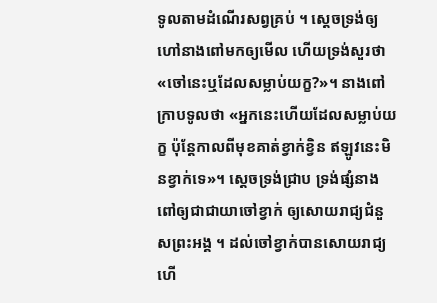ទូលតាមដំណើរសព្វគ្រប់ ។ ស្តេចទ្រង់ឲ្យហៅនាងពៅមកឲ្យមើល ហើយទ្រង់សួរថា «ចៅនេះឬដែលសម្លាប់យក្ខ?»។ នាងពៅក្រាបទូលថា «អ្នកនេះហើយដែលសម្លាប់យក្ខ ប៉ុន្តែកាលពីមុខគាត់ខ្វាក់ខ្វិន ឥឡូវនេះមិនខ្វាក់ទេ»។ ស្តេចទ្រង់ជ្រាប ទ្រង់ផ្សំនាងពៅឲ្យជាជាយាចៅខ្វាក់ ឲ្យសោយរាជ្យជំនួសព្រះអង្គ ។ ដល់ចៅខ្វាក់បានសោយរាជ្យហើ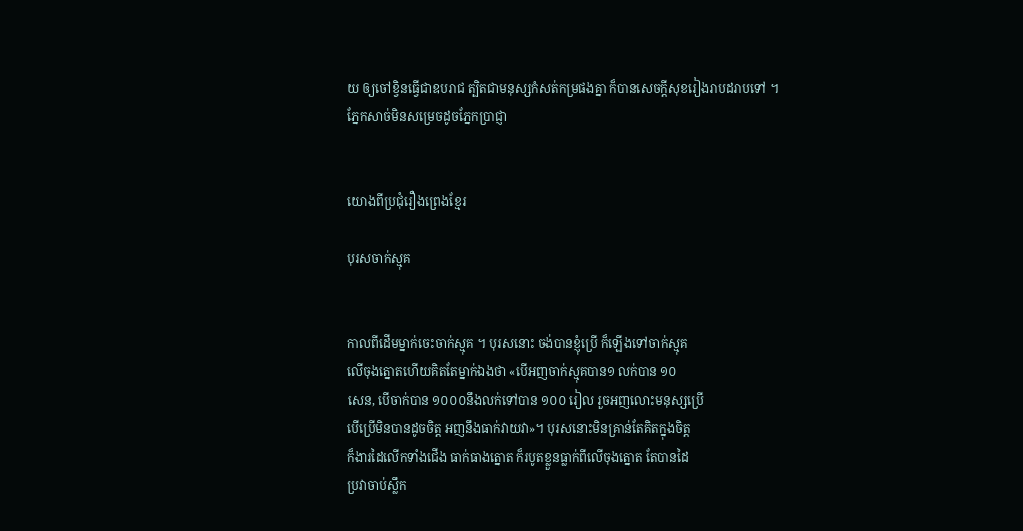យ ឲ្យចៅខ្វិនធ្វើជាឧបរាជ ត្បិតជាមនុស្សកំសត់កម្រផងគ្នា ក៏បានសេចក្តីសុខរៀងរាបដរាបទៅ ។
ភ្នែកសាច់មិនសម្រេចដូចភ្នែកប្រាជ្ញា


យោងពីប្រជុំរឿងព្រេងខ្មែរ

បុរសចាក់ស្មុគ


កាលពីដើមម្នាក់ចេះចាក់ស្មុគ ។ បុរសនោះ ចង់បានខ្ញុំប្រើ ក៏ឡើងទៅចាក់ស្មុគ
លើចុងត្នោតហើយគិតតែម្នាក់ឯងថា «បើអញចាក់ស្មុគបាន១ លក់បាន ១០
សេន, បើចាក់បាន ១០០០នឹងលក់ទៅបាន ១០០ រៀល រួចអញលោះមនុស្សប្រើ
បើប្រើមិនបានដូចចិត្ត អញនឹងធាក់វាយវា»។ បុរសនោះមិនគ្រាន់តែគិតក្នុងចិត្ត
ក៏ងារដៃលើកទាំងជើង ធាក់ធាងត្នោត ក៏របូតខ្លួនធ្លាក់ពីលើចុងត្នោត តែបានដៃ
ប្រវាចាប់ស្លឹក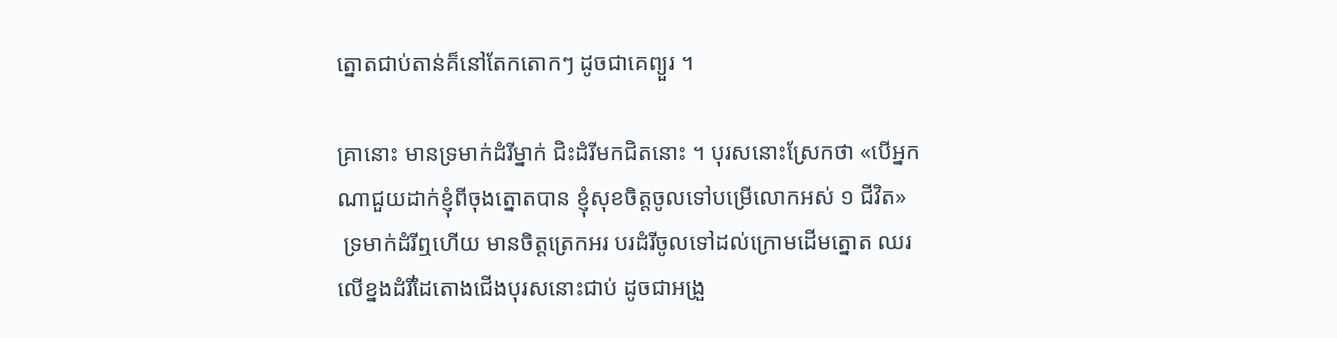ត្នោតជាប់តាន់គ៏នៅតែកតោកៗ ដូចជាគេព្យួរ ។

គ្រានោះ មានទ្រមាក់ដំរីម្នាក់ ជិះដំរីមកជិតនោះ ។ បុរសនោះស្រែកថា «បើអ្នក
ណាជួយដាក់ខ្ញុំពីចុងត្នោតបាន ខ្ញុំសុខចិត្តចូលទៅបម្រើលោកអស់ ១ ជីវិត»
 ទ្រមាក់ដំរីឮហើយ មានចិត្តត្រេកអរ បរដំរីចូលទៅដល់ក្រោមដើមត្នោត ឈរ
លើខ្នងដំរីដៃតោងជើងបុរសនោះជាប់ ដូចជាអង្រួ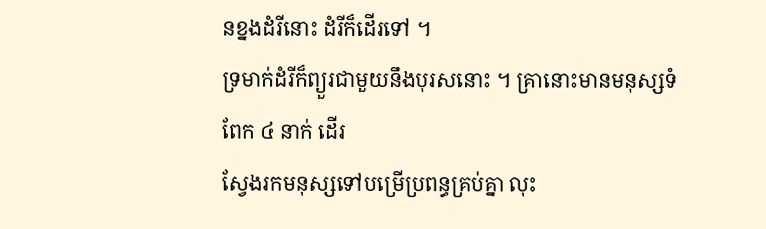នខ្នងដំរីនោះ ដំរីក៏ដើរទៅ ។
ទ្រមាក់ដំរីក៏ព្យួរជាមួយនឹងបុរសនោះ ។ គ្រានោះមានមនុស្សទំពែក ៤ នាក់ ដើរ
ស្វែងរកមនុស្សទៅបម្រើប្រពន្ធគ្រប់គ្នា លុះ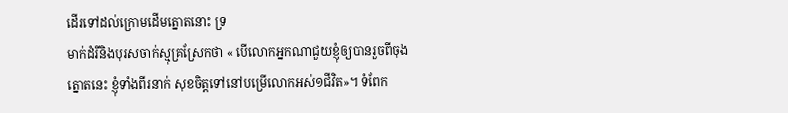ដើរទៅដល់ក្រោមដើមត្នោតនោះ ទ្រ
មាក់ដំរីនិងបុរសចាក់ស្មុគ្រស្រែកថា « បើលោកអ្នកណាជួយខ្ញុំឲ្យបានរួចពីចុង
ត្នោតនេះ ខ្ញុំទាំងពីរនាក់ សុខចិត្តទៅនៅបម្រើលោកអស់១ជីវិត»។ ទំពែក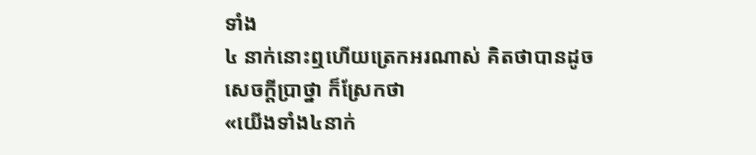ទាំង
៤ នាក់នោះឮហើយត្រេកអរណាស់ គិតថាបានដូចសេចក្តីប្រាថ្នា ក៏ស្រែកថា
«យើងទាំង៤នាក់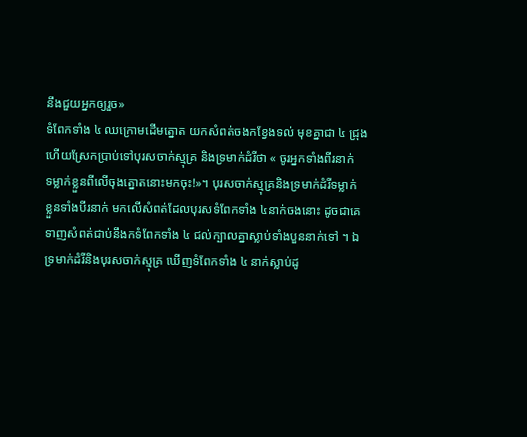នឹងជួយអ្នកឲ្យរួច»
ទំពែកទាំង ៤ ឈក្រោមដើមត្នោត យកសំពត់ចងកខ្វែងទល់ មុខគ្នាជា ៤ ជ្រុង
ហើយស្រែកប្រាប់ទៅបុរសចាក់ស្មុគ្រ និងទ្រមាក់ដំរីថា « ចូរអ្នកទាំងពីរនាក់
ទម្លាក់ខ្លួនពីលើចុងត្នោតនោះមកចុះ!»។ បុរសចាក់ស្មុគ្រនិងទ្រមាក់ដំរីទម្លាក់
ខ្លួនទាំងបីរនាក់ មកលើសំពត់ដែលបុរសទំពែកទាំង ៤នាក់ចងនោះ ដូចជាគេ
ទាញសំពត់ជាប់នឹងកទំពែកទាំង ៤ ជល់ក្បាលគ្នាស្លាប់ទាំងបួននាក់ទៅ ។ ឯ
ទ្រមាក់ដំរីនិងបុរសចាក់ស្មុគ្រ ឃើញទំពែកទាំង ៤ នាក់ស្លាប់ដូ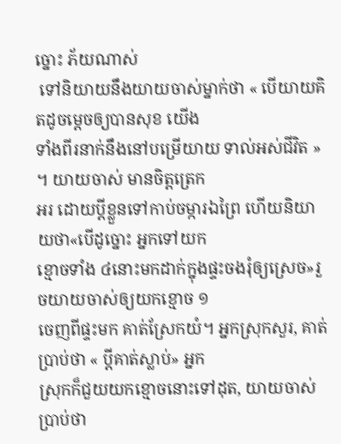ច្នោះ ភ័យណាស់
 ទៅនិយាយនឹងយាយចាស់ម្នាក់ថា « បើយាយគិតដូចម្តេចឲ្យបានសុខ យើង
ទាំងពីរនាក់នឹងនៅបម្រើយាយ ទាល់អស់ជីវិត » ។ យាយចាស់ មានចិត្តត្រេក
អរ ដោយប្តីខ្លួនទៅកាប់ចម្ការឯព្រៃ ហើយនិយាយថា«បើដូច្នោះ អ្នកទៅយក
ខ្មោចទាំង ៤នោះមកដាក់ក្នុងផ្ទះចងរុំឲ្យស្រេច»រួចយាយចាស់ឲ្យយកខ្មោច ១
ចេញពីផ្ទះមក គាត់ស្រែកយំ។ អ្នកស្រុកសួរ, គាត់ប្រាប់ថា « ប្តីគាត់ស្លាប់» អ្នក
ស្រុកក៏ជួយយកខ្មោចនោះទៅដុត, យាយចាស់ប្រាប់ថា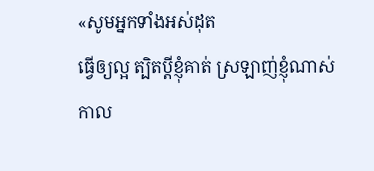«សូមអ្នកទាំងអស់ដុត
ធ្វើឲ្យល្អ ត្បិតប្តីខ្ញុំគាត់ ស្រឡាញ់ខ្ញុំណាស់ កាល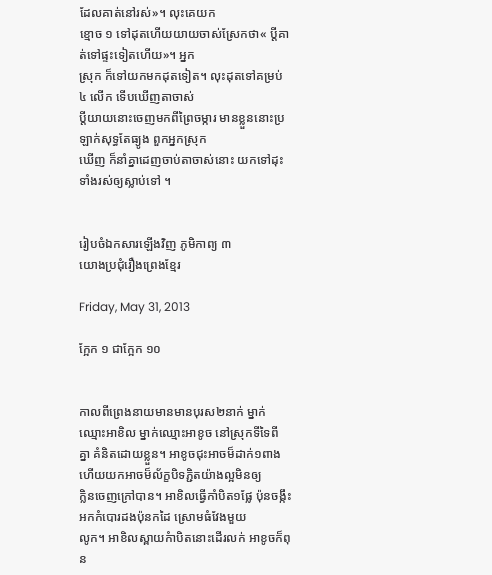ដែលគាត់នៅរស់»។ លុះគេយក
ខ្មោច ១ ទៅដុតហើយយាយចាស់ស្រែកថា« ប្តីគាត់ទៅផ្ទះទៀតហើយ»។ អ្នក
ស្រុក ក៏ទៅយកមកដុតទៀត។ លុះដុតទៅគម្រប់ ៤ លើក ទើបឃើញតាចាស់
ប្តីយាយនោះចេញមកពីព្រៃចម្ការ មានខ្លួននោះប្រឡាក់សុទ្ធតែធ្យូង ពួកអ្នកស្រុក
ឃើញ ក៏នាំគ្នាដេញចាប់តាចាស់នោះ យកទៅដុះទាំងរស់ឲ្យស្លាប់ទៅ ។


រៀបចំឯកសារឡើងវិញ ភូមិកាព្យ ៣
យោងប្រជុំរឿងព្រេងខ្មែរ

Friday, May 31, 2013

ក្អែក ១ ជាក្អែក ១០


កាលពីព្រេងនាយមានមានបុរស២នាក់ ម្នាក់ឈ្មោះអាខិល ម្នាក់ឈ្មោះអាខូច នៅស្រុកទីទៃពី
គ្នា គំនិតដោយខ្លួន។ អាខូចជុះអាចម៏ដាក់១ពាង ហើយយកអាចម៏ល័ក្ខបិទភ្ជិតយ៉ាងល្អមិនឲ្យ
ក្លិនចេញក្រៅបាន។ អាខិលធ្វើកាំបិត១ផែ្ល ប៉ុនចង្កឹះអកកំបោរដងប៉ុនកដៃ ស្រោមធំវែងមួយ
លូក។ អាខិលស្ពាយកំាបិតនោះដើរលក់ អាខូចក៏ពុន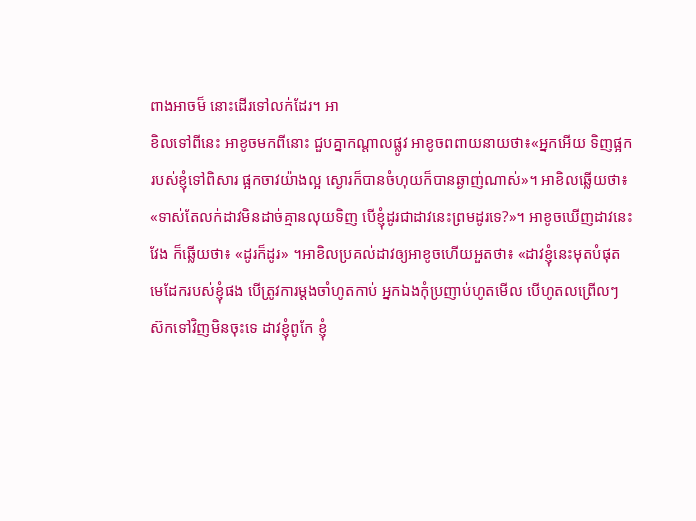ពាងអាចម៏ នោះដើរទៅលក់ដែរ។ អា
ខិលទៅពីនេះ អាខូចមកពីនោះ ជួបគ្នាកណ្តាលផ្លូវ អាខូចពពាយនាយថា៖«អ្នកអើយ ទិញផ្អក
របស់ខ្ញុំទៅពិសារ ផ្អកចាវយ៉ាងល្អ ស្ងោរក៏បានចំហុយក៏បានឆ្ងាញ់ណាស់»។ អាខិលឆ្លើយថា៖
«ទាស់តែលក់ដាវមិនដាច់គ្មានលុយទិញ បើខ្ញុំដូរជាដាវនេះព្រមដូរទេ?»។ អាខូចឃើញដាវនេះ
វែង ក៏ឆ្លើយថា៖ «ដូរក៏ដូរ» ។អាខិលប្រគល់ដាវឲ្យអាខូចហើយអួតថា៖ «ដាវខ្ញុំនេះមុតបំផុត
មេដែករបស់ខ្ញុំផង បើត្រូវការម្តងចាំហូតកាប់ អ្នកឯងកុំប្រញាប់ហូតមើល បើហូតលព្រើលៗ
ស៊កទៅវិញមិនចុះទេ ដាវខ្ញុំពូកែ ខ្ញុំ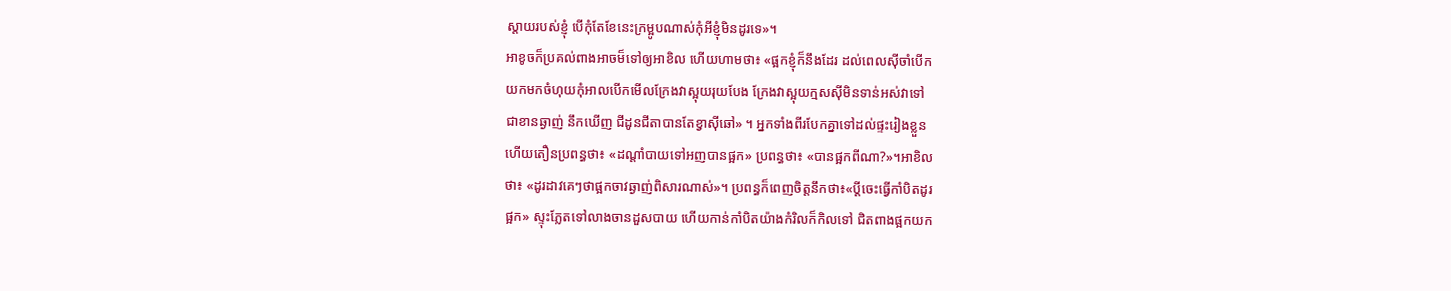ស្តាយរបស់ខ្ញុំ បើកុំតែខែនេះក្រម្អូបណាស់កុំអីខ្ញុំមិនដូរទេ»។
អាខូចក៏ប្រគល់ពាងអាចម៏ទៅឲ្យអាខិល ហើយហាមថា៖ «ផ្អកខ្ញុំក៏នឹងដែរ ដល់ពេលស៊ីចាំបើក
យកមកចំហុយកុំអាលបើកមើលក្រែងវាស្អុយរុយបែង ក្រែងវាស្អុយក្មសស៊ីមិនទាន់អស់វាទៅ
ជាខានឆ្ងាញ់ នឹកឃើញ ជីដូនជីតាបានតែខ្វាស៊ីឆៅ» ។ អ្នកទាំងពីរបែកគ្នាទៅដល់ផ្ទះរៀងខ្លួន
ហើយតឿនប្រពន្ធថា៖ «ដណ្តាំបាយទៅអញបានផ្អក» ប្រពន្ធថា៖ «បានផ្អកពីណា?»។អាខិល
ថា៖ «ដូរដាវគេៗថាផ្អកចាវឆ្ងាញ់ពិសារណាស់»។ ប្រពន្ធក៏ពេញចិត្តនឹកថា៖«ប្តីចេះធ្វើកាំបិតដូរ
ផ្អក» ស្ទុះភែ្លតទៅលាងចានដួសបាយ ហើយកាន់កាំបិតយ៉ាងកំរិលក៏កិលទៅ ជិតពាងផ្អកយក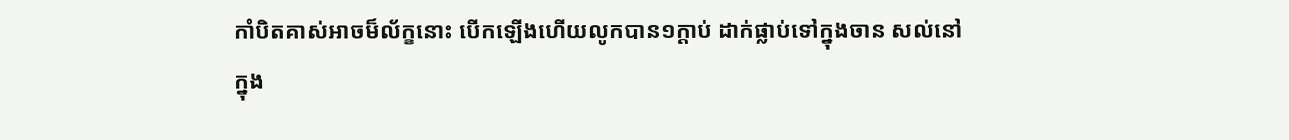កាំបិតគាស់អាចម៏ល័ក្ខនោះ បើកឡើងហើយលូកបាន១ក្តាប់ ដាក់ផ្លាប់ទៅក្នុងចាន សល់នៅ
ក្នុង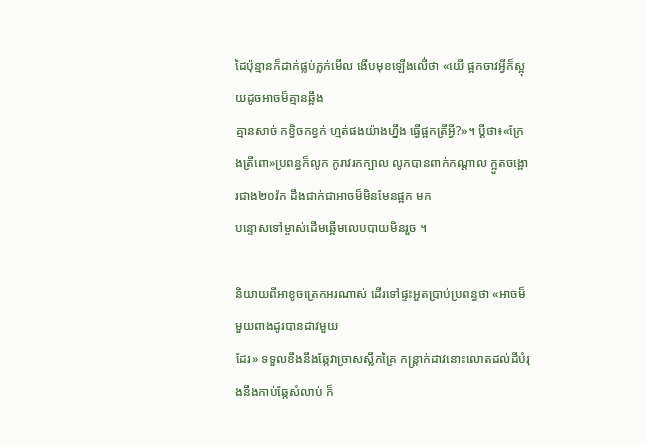ដៃប៉ុន្មានក៏ដាក់ផ្លប់ភ្លក់មើល ងើបមុខឡើងលើ់ថា «យើ ផ្អកចាវអ្វីក៏ស្អុយដូចអាចម៏គ្មានឆ្អឹង
គ្មានសាច់ កខ្វិចកខ្វក់ ហ្មត់ផងយ៉ាងហ្នឹង ធ្វើផ្អកត្រីអ្វី?»។ ប្តីថា៖«ក្រែងត្រីពោ»ប្រពន្ធក៏លូក កូរាវរកក្បាល លូកបានពាក់កណ្តាល ក្អួតចង្អោរជាង២០វ៉ក ដឹងជាក់ជាអាចម៏មិនមែនផ្អក មក
បន្ទោសទៅម្ចាស់ដើមឆ្អើមលេបបាយមិនរួច ។

និយាយពីអាខូចត្រេកអរណាស់ ដើរទៅផ្ទះអួតប្រាប់ប្រពន្ធថា «អាចម៏មួយពាងដូរបានដាវមួយ
ដែរ» ទទួលខឹងនឹងឆែ្កវាច្រាសស្លឹកគ្រៃ កន្រ្តាក់ដាវនោះលោតដល់ដីបំរុងនឹងកាប់ឆែ្កសំលាប់ ក៏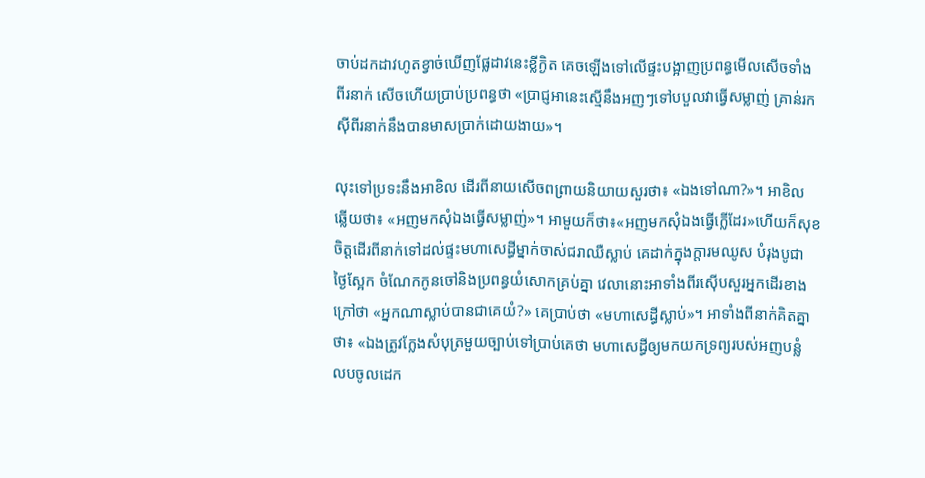ចាប់ដកដាវហូតខ្វាច់ឃើញផែ្លដាវនេះខ្លីក្ងិត គេចឡើងទៅលើផ្ទះបង្អាញប្រពន្ធមើលសើចទាំង
ពីរនាក់ សើចហើយប្រាប់ប្រពន្ធថា «ប្រាជ្ញអានេះស្មើនឹងអញៗទៅបបួលវាធ្វើសម្លាញ់ គ្រាន់រក
ស៊ីពីរនាក់នឹងបានមាសប្រាក់ដោយងាយ»។

លុះទៅប្រទះនឹងអាខិល ដើរពីនាយសើចពព្រាយនិយាយសួរថា៖ «ឯងទៅណា?»។ អាខិល
ឆ្លើយថា៖ «អញមកសុំឯងធ្វើសម្លាញ់»។ អាមួយក៏ថា៖«អញមកសុំឯងធ្វើក្លើដែរ»ហើយក៏សុខ
ចិត្តដើរពីនាក់ទៅដល់ផ្ទះមហាសេដ្ធីម្នាក់ចាស់ជរាឈឺស្លាប់ គេដាក់ក្នុងក្តារមឈូស បំរុងបូជា
ថៃ្ងសែ្អក ចំណែកកូនចៅនិងប្រពន្ធយំសោកគ្រប់គ្នា វេលានោះអាទាំងពីរស៊ើបសួរអ្នកដើរខាង
ក្រៅថា «អ្នកណាស្លាប់បានជាគេយំ?» គេប្រាប់ថា «មហាសេដ្ធីស្លាប់»។ អាទាំងពីនាក់គិតគ្នា
ថា៖ «ឯងត្រូវកែ្លងសំបុត្រមួយច្បាប់ទៅប្រាប់គេថា មហាសេដ្ធីឲ្យមកយកទ្រព្យរបស់អញបន្លំ
លបចូលដេក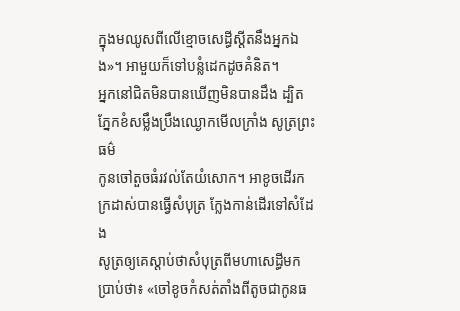ក្នុងមឈូសពីលើខ្មោចសេដ្ធីស្តីតនឹងអ្នកឯង»។ អាមួយក៏ទៅបន្លំដេកដូចគំនិត។
អ្នកនៅជិតមិនបានឃើញមិនបានដឹង ដ្បិតភែ្នកខំសម្លឹងប្រឹងឈ្ងោកមើលក្រាំង សូត្រព្រះធម៌
កូនចៅតួចធំរវល់តែយំសោក។ អាខូចដើរកក្រដាស់បានធ្វើសំបុត្រ កែ្លងកាន់ដើរទៅសំដែង
សូត្រឲ្យគេស្តាប់ថាសំបុត្រពីមហាសេដ្ធីមកប្រាប់ថា៖ «ចៅខូចកំសត់តាំងពីតូចជាកូនធ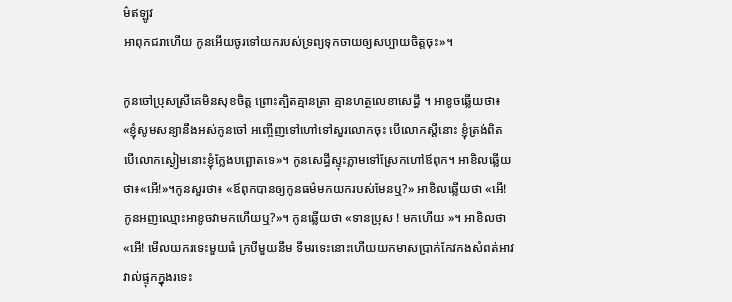ម៌ឥឡូវ
អាពុកជរាហើយ កូនអើយចូរទៅយករបស់ទ្រព្យទុកចាយឲ្យសប្បាយចិត្តចុះ»។

កូនចៅប្រុសស្រីគេមិនសុខចិត្ត ព្រោះត្បិតគ្មានត្រា គ្មានហត្ថលេខាសេដ្ធី ។ អាខូចឆ្លើយថា៖
«ខ្ញុំសូមសន្យានឹងអស់កូនចៅ អញ្ចើញទៅហៅទៅសួរលោកចុះ បើលោកស្តីនោះ ខ្ញុំត្រង់ពិត
បើលោកស្ងៀមនោះខ្ញុំកែ្លងបព្ឆោតទេ»។ កូនសេដ្ធីស្ទុះភ្លាមទៅស្រែកហៅឪពុក។ អាខិលឆ្លើយ
ថា៖«អើ!»។កូនសួរថា៖ «ឪពុកបានឲ្យកូនធម៌‌មកយករបស់មែនឬ?» អាខិលឆ្លើយថា «អើ!
កូនអញឈ្មោះអាខូចវាមកហើយឬ?»។ កូនឆ្លើយថា «ទានប្រុស ! មកហើយ »។ អាខិលថា
«អើ! មើលយករទេះមួយធំ ក្របីមួយនឹម ទឹមរទេះនោះហើយយកមាសប្រាក់កែវកងសំពត់អាវ
វាល់ផ្ទុកក្នុងរទេះ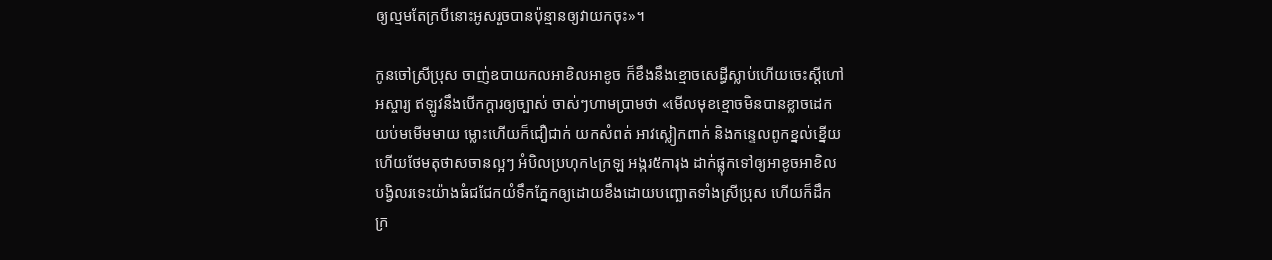ឲ្យល្មមតែក្របីនោះអូសរួចបានប៉ុន្មានឲ្យវាយកចុះ»។

កូនចៅស្រីប្រុស ចាញ់ឧបាយកលអាខិលអាខូច ក៏ខឹងនឹងខ្មោចសេដ្ធីស្លាប់ហើយចេះស្តីហៅ
អស្ចារ្យ ឥឡូវនឹងបើកក្តារឲ្យច្បាស់ ចាស់ៗហាមប្រាមថា «មើលមុខខ្មោចមិនបានខ្លាចដេក
យប់មមើមមាយ ម្លោះហើយក៏ជឿជាក់ យកសំពត់ អាវស្លៀកពាក់ និងកនេ្ទលពូកខ្នល់ខ្នើយ
ហើយថែមតុថាសចានល្អៗ អំបិលប្រហុក៤ក្រឡ អង្ករ៥ការុង ដាក់ផ្លុកទៅឲ្យអាខូចអាខិល
បង្វិលរទេះយ៉ាងធំជជែកយំទឹកភែ្នកឲ្យដោយខឹងដោយបញ្ឆោតទាំងស្រីប្រុស ហើយក៏ដឹក
ក្រ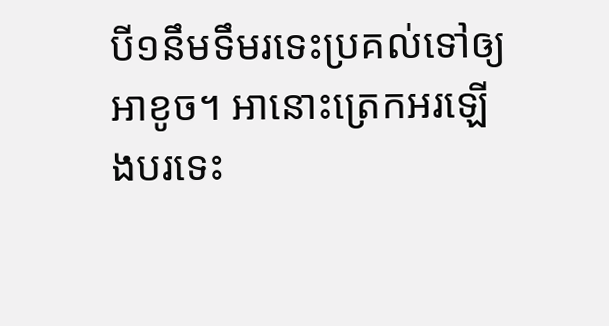បី១នឹមទឹមរទេះប្រគល់ទៅឲ្យអាខូច។ អានោះត្រេកអរឡើងបរទេះ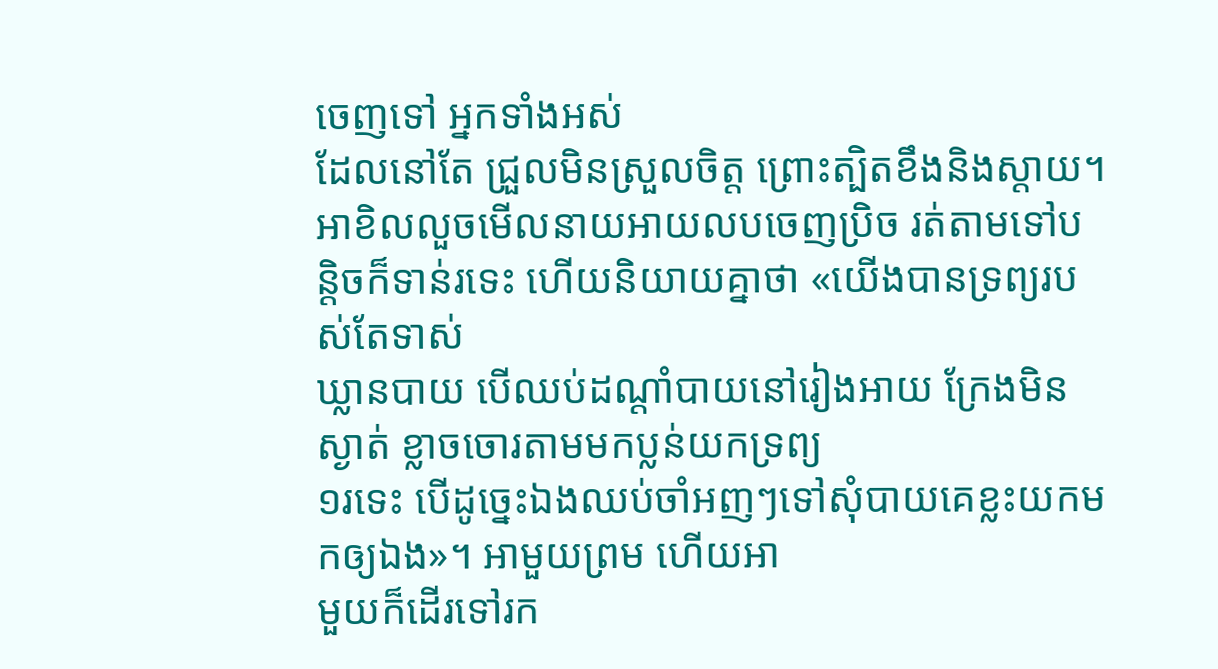ចេញទៅ អ្នកទាំងអស់
ដែលនៅតែ ជ្រួលមិនស្រួលចិត្ត ព្រោះត្បិតខឹងនិងស្តាយ។ អាខិលលួចមើលនាយអាយលបចេញប្រិច រត់តាមទៅបន្តិចក៏ទាន់រទេះ ហើយនិយាយគ្នាថា «យើងបានទ្រព្យរបស់តែទាស់
ឃ្លានបាយ បើឈប់ដណ្តាំបាយនៅរៀងអាយ ក្រែងមិនស្ងាត់ ខ្លាចចោរតាមមកប្លន់យកទ្រព្យ
១រទេះ បើដូចេ្នះឯងឈប់ចាំអញៗទៅសុំបាយគេខ្លះយកមកឲ្យឯង»។ អាមួយព្រម ហើយអា
មួយក៏ដើរទៅរក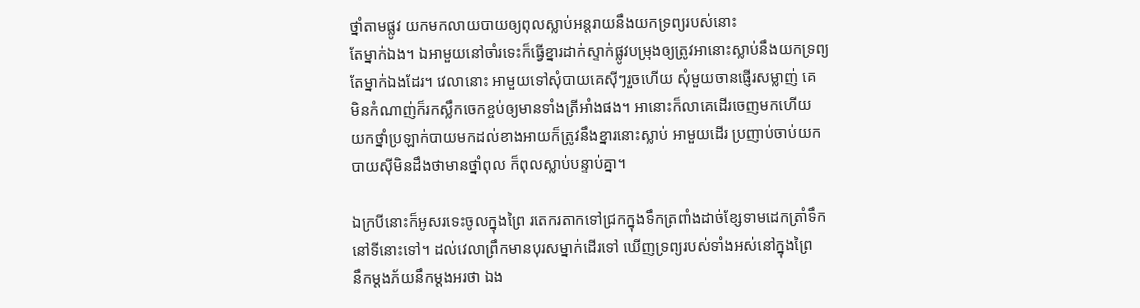ថ្នាំតាមផ្លូវ យកមកលាយបាយឲ្យពុលស្លាប់អន្តរាយនឹងយកទ្រព្យរបស់នោះ
តែម្នាក់ឯង។ ឯអាមួយនៅចាំរទេះក៏ធ្វើខ្នារដាក់ស្ទាក់ផ្លូវបម្រុងឲ្យត្រូវអានោះស្លាប់នឹងយកទ្រព្យ
តែម្នាក់ឯងដែរ។ វេលានោះ អាមួយទៅសុំបាយគេស៊ីៗរួចហើយ សុំមួយចានផ្ញើរសម្លាញ់ គេ
មិនកំណាញ់ក៏រកស្លឹកចេកខ្ចប់ឲ្យមានទាំងត្រីអាំងផង។ អានោះក៏លាគេដើរចេញមកហើយ
យកថ្នាំប្រឡាក់បាយមកដល់ខាងអាយក៏ត្រូវនឹងខ្នារនោះស្លាប់ អាមួយដើរ ប្រញាប់ចាប់យក
បាយស៊ីមិនដឹងថាមានថ្នាំពុល ក៏ពុលស្លាប់បន្ទាប់គ្នា។

ឯក្របីនោះក៏អូសរទេះចូលក្នុងព្រៃ រតេករតាកទៅជ្រកក្នុងទឹកត្រពាំងដាច់ខែ្សទាមដេកត្រាំទឹក
នៅទីនោះទៅ។ ដល់វេលាព្រឹកមានបុរសម្នាក់ដើរទៅ ឃើញទ្រព្យរបស់ទាំងអស់នៅក្នុងព្រៃ
នឹកម្តងភ័យនឹកម្តងអរថា ឯង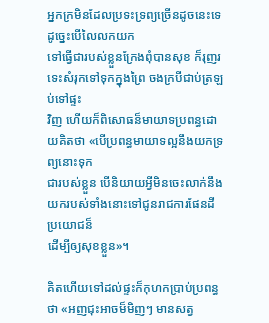អ្នកក្រមិនដែលប្រទះទ្រព្យច្រើនដូចនេះទេ ដូចេ្នះបើលៃលកយក
ទៅធ្វើជារបស់ខ្លួនក្រែងពុំបានសុខ ក៏រុញរទេះសំរុកទៅទុកក្នុងព្រៃ ចងក្របីជាប់ត្រឡប់ទៅផ្ទះ
វិញ ហើយក៏ពិសោធន៏មាយាទប្រពន្ធដោយគិតថា «បើប្រពន្ធមាយាទល្អនឹងយកទ្រព្យនោះទុក
ជារបស់ខ្លួន បើនិយាយអ្វីមិនចេះលាក់នឹងយករបស់ទាំងនោះទៅជូនរាជការផែនដីប្រយោជន៏
ដើម្បីឲ្យសុខខ្លួន»។

គិតហើយទៅដល់ផ្ទះក៏កុហកប្រាប់ប្រពន្ធថា «អញជុះអាចម៏មិញៗ មានសត្វ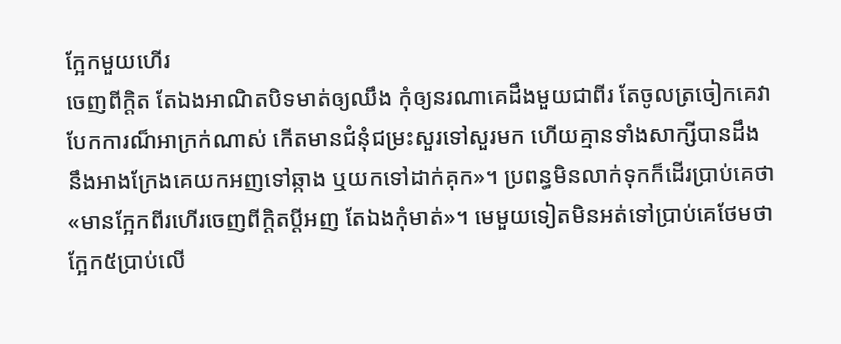កែ្អកមួយហើរ
ចេញពីក្តិត តែឯងអាណិតបិទមាត់ឲ្យឈឹង កុំឲ្យនរណាគេដឹងមួយជាពីរ តែចូលត្រចៀកគេវា
បែកការណ៏អាក្រក់ណាស់ កើតមានជំនុំជម្រះសួរទៅសួរមក ហើយគ្មានទាំងសាក្សីបានដឹង
នឹងអាងក្រែងគេយកអញទៅឆ្កាង ឬយកទៅដាក់គុក»។ ប្រពន្ធមិនលាក់ទុកក៏ដើរប្រាប់គេថា
«មានកែ្អកពីរហើរចេញពីក្តិតប្តីអញ តែឯងកុំមាត់»។ មេមួយទៀតមិនអត់ទៅប្រាប់គេថែមថា
កែ្អក៥ប្រាប់លើ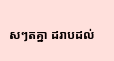សៗតគ្នា ដរាបដល់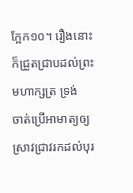កែ្អក១០។ រឿងនោះក៏ជ្រួតជ្រាបដល់ព្រះមហាក្សត្រ ទ្រង់
ចាត់ប្រើអាមាត្យឲ្យស្រាវជ្រាវរកដល់បុរ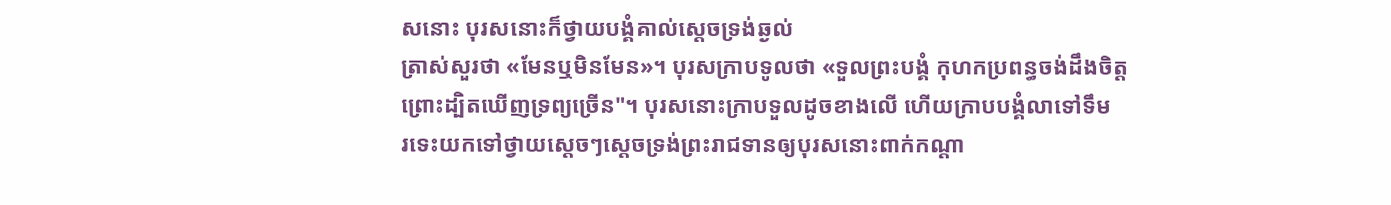សនោះ បុរសនោះក៏ថ្វាយបង្គំគាល់សេ្តចទ្រង់ឆ្ងល់
ត្រាស់សួរថា «មែនឬមិនមែន»។ បុរសក្រាបទូលថា «ទួលព្រះបង្គំ កុហកប្រពន្ធចង់ដឹងចិត្ត
ព្រោះដ្បិតឃើញទ្រព្យច្រើន"។ បុរសនោះក្រាបទួលដូចខាងលើ ហើយក្រាបបង្គំលាទៅទឹម
រទេះយកទៅថ្វាយសេ្តចៗសេ្តចទ្រង់ព្រះរាជទានឲ្យបុរសនោះពាក់កណ្តា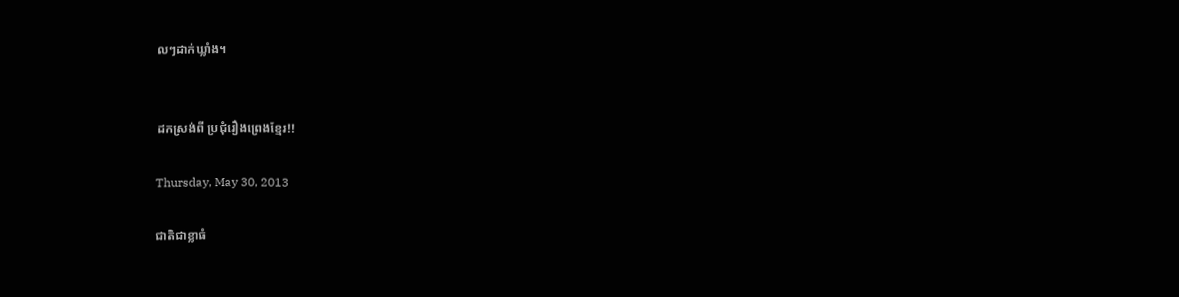លៗដាក់ឃ្លាំង។


ដកស្រង់ពី ប្រជុំរឿងព្រេងខ្មែរ!!

Thursday, May 30, 2013

ជាតិជាខ្លាធំ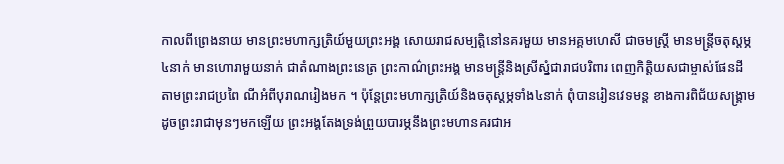កាលពីព្រេងនាយ មានព្រះមហាក្សត្រិយ៍មួយព្រះអង្គ សោយរាជសម្បត្តិនៅនគរមួយ មានអគ្គមហេសី ជាចមស្រ្តី មានមន្រ្តីចតុស្ដម្ភ៤នាក់ មានហោរាមួយនាក់ ជាតំណាងព្រះនេត្រ ព្រះកាណ៌ព្រះអង្គ មានមន្រ្តីនិងស្រីស្នំជារាជបរិពារ ពេញកិត្តិយសជាម្ចាស់ផែនដី តាមព្រះរាជប្រពៃ ណីអំពីបុរាណរៀងមក ។ ប៉ុន្តែព្រះមហាក្សត្រិយ៍និងចតុស្ដម្ភទាំង៤នាក់ ពុំបានរៀនវេទមន្ត ខាងការពិជ័យសង្រ្គាម ដូចព្រះរាជាមុនៗមកឡើយ ព្រះអង្គតែងទ្រង់ព្រួយបារម្ភនឹងព្រះមហានគរជាអ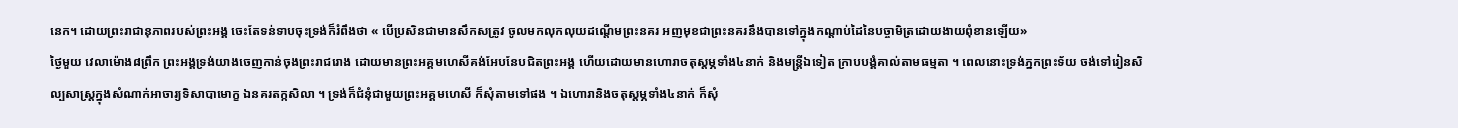នេក។ ដោយព្រះរាជានុភាពរបស់ព្រះអង្គ ចេះតែទន់ទាបចុះទ្រង់ក៏រំពឹងថា « បើប្រសិនជាមានសឹកសត្រូវ ចូលមកលុកលុយដណ្ដើមព្រះនគរ អញមុខជាព្រះនគរនឹងបានទៅក្នុងកណ្ដាប់ដៃនៃបច្ចាមិត្រដោយងាយពុំខានឡើយ»
ថ្ងៃមួយ វេលាម៉ោង៨ព្រឹក ព្រះអង្គទ្រង់យាងចេញកាន់ចុងព្រះរាជរោង ដោយមានព្រះអគ្គមហេសីគង់អែបនែបជិតព្រះអង្គ ហើយដោយមានហោរាចតុស្ដម្ភទាំង៤នាក់ និងមន្រ្តីឯទៀត ក្រាបបង្គំគាល់តាមធម្មតា ។ ពេលនោះទ្រង់ភ្នកព្រះទ័យ ចង់ទៅរៀនសិល្បសាស្រ្តក្នុងសំណាក់អាចារ្យទិសាបាមោក្ខ ឯនគរតក្កសិលា ។ ទ្រង់ក៏ជំនុំជាមួយព្រះអគ្គមហេសី ក៏សុំតាមទៅផង ។ ឯហោរានិងចតុស្ដម្ភទាំង៤នាក់ ក៏សុំ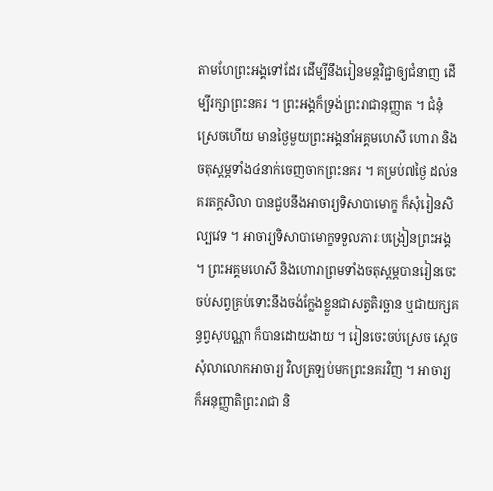តាមហែព្រះអង្គទៅដែរ ដើម្បីនឹងរៀនមន្តវិជ្ជាឲ្យជំនាញ ដើម្បីរក្សាព្រះនគរ ។ ព្រះអង្គក៏ទ្រង់ព្រះរាជានុញ្ញាត ។ ជំនុំស្រេចហើយ មានថ្ងៃមួយព្រះអង្គនាំអគ្គមហេសី ហោរា និងចតុស្ដម្ភទាំង៤នាក់ចេញចាកព្រះនគរ ។ គម្រប់៧ថ្ងៃ ដល់នគរតក្តសិលា បានជួបនឹងអាចារ្យទិសាបាមោក្ខ ក៏សុំរៀនសិល្បវេទ ។ អាចារ្យទិសាបាមោក្ខទទួលភារៈបង្រៀនព្រះអង្គ ។ ព្រះអគ្គមហេសី និងហោរាព្រមទាំងចតុស្ដម្ភបានរៀនចេះចប់សព្វគ្រប់ទោះនឹងចង់ក្លែងខ្លួនជាសត្វតិរច្ឆាន ឬជាយក្សគន្ធព្វសុបណ្ណា ក៏បានដោយងាយ ។ រៀនចេះចប់ស្រេច ស្ដេចសុំលាលោកអាចារ្យ វិលត្រឡប់មកព្រះនគរវិញ ។ អាចារ្យក៏អនុញ្ញាតិព្រះរាជា និ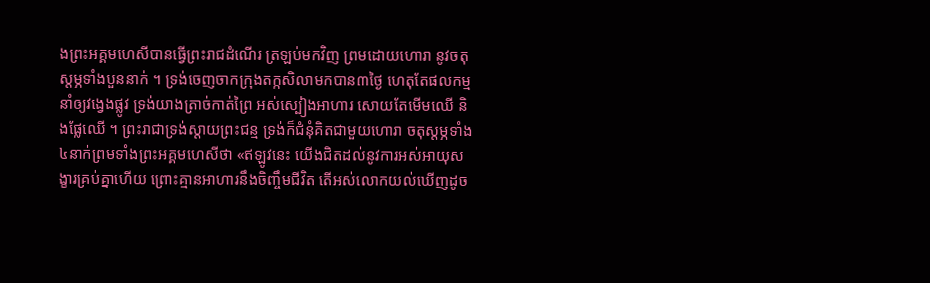ងព្រះអគ្គមហេសីបានធ្វើព្រះរាជដំណើរ ត្រឡប់មកវិញ ព្រមដោយហោរា នូវចតុស្ដម្ភទាំងបួននាក់ ។ ទ្រង់ចេញចាកក្រុងតក្កសិលាមកបាន៣ថ្ងៃ ហេតុតែផលកម្មនាំឲ្យវង្វេងផ្លូវ ទ្រង់យាងត្រាច់កាត់ព្រៃ អស់ស្បៀងអាហារ សោយតែមើមឈើ និងផ្លែឈើ ។ ព្រះរាជាទ្រង់ស្ដាយព្រះជន្ម ទ្រង់ក៏ជំនុំគិតជាមួយហោរា ចតុស្ដម្ភទាំង៤នាក់ព្រមទាំងព្រះអគ្គមហេសីថា «ឥឡូវនេះ យើងជិតដល់នូវការអស់អាយុសង្ខារគ្រប់គ្នាហើយ ព្រោះគ្មានអាហារនឹងចិញ្ចឹមជីវិត តើអស់លោកយល់ឃើញដូច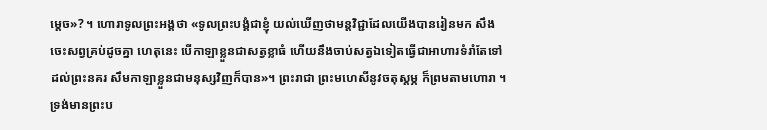ម្ដេច»? ។ ហោរាទូលព្រះអង្គថា «ទូលព្រះបង្គំជាខ្ញុំ យល់ឃើញថាមន្តវិជ្ជាដែលយើងបានរៀនមក សឹងចេះសព្វគ្រប់ដូចគ្នា ហេតុនេះ បើកាឡាខ្លួនជាសត្វខ្លាធំ ហើយនឹងចាប់សត្វឯទៀតធ្វើជាអាហារទំរាំតែទៅដល់ព្រះនគរ សឹមកាឡាខ្លួនជាមនុស្សវិញក៏បាន»។ ព្រះរាជា ព្រះមហេសីនូវចតុស្ដម្ភ ក៏ព្រមតាមហោរា ។ ទ្រង់មានព្រះប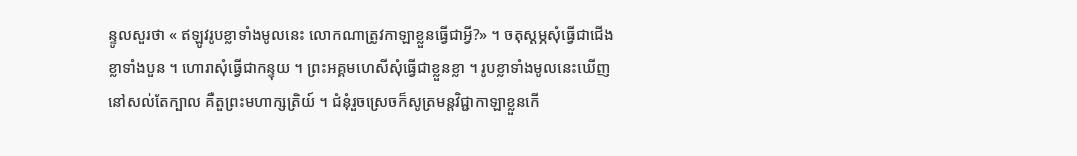ន្ទូលសួរថា « ឥឡូវរូបខ្លាទាំងមូលនេះ លោកណាត្រូវកាឡាខ្លួនធ្វើជាអ្វី?» ។ ចតុស្ដម្ភសុំធ្វើជាជើងខ្លាទាំងបួន ។ ហោរាសុំធ្វើជាកន្ទុយ ។ ព្រះអគ្គមហេសីសុំធ្វើជាខ្លួនខ្លា ។ រូបខ្លាទាំងមូលនេះឃើញនៅសល់តែក្បាល គឺតួព្រះមហាក្សត្រិយ៍ ។ ជំនុំរួចស្រេចក៏សូត្រមន្តវិជ្ជាកាឡាខ្លួនកើ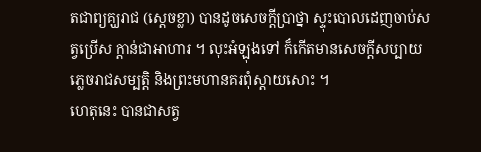តជាព្យគ្ឃរាជ (ស្ដេចខ្លា) បានដូចសេចក្ដីប្រាថ្នា ស្ទុះបោលដេញចាប់សត្វប្រើស ក្ដាន់ជាអាហារ ។ លុះអំឡុងទៅ ក៏កើតមានសេចក្ដីសប្បាយ ភ្លេចរាជសម្បត្តិ និងព្រះមហានគរពុំស្ដាយសោះ ។
ហេតុនេះ បានជាសត្វ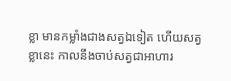ខ្លា មានកម្លាំងជាងសត្វឯទៀត ហើយសត្វខ្លានេះ កាលនឹងចាប់សត្វជាអាហារ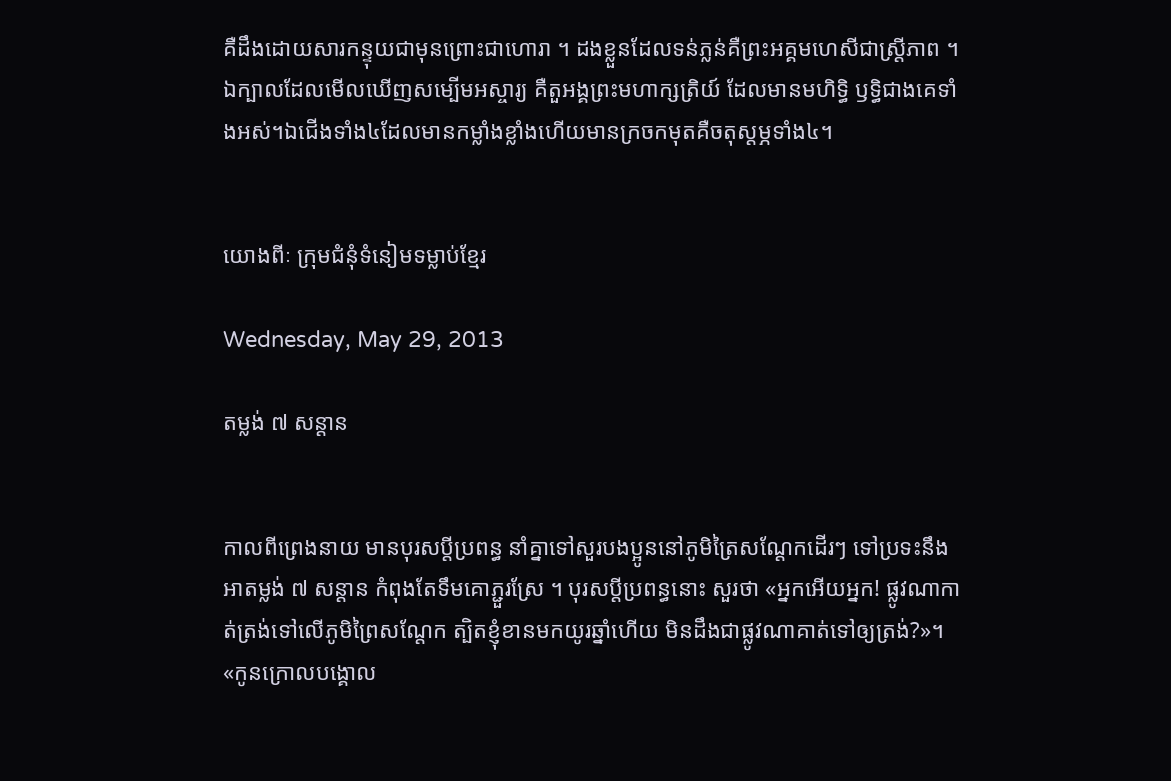គឺដឹងដោយសារកន្ទុយជាមុនព្រោះជាហោរា ។ ដងខ្លួនដែលទន់ភ្លន់គឺព្រះអគ្គមហេសីជាស្រ្តីភាព ។ ឯក្បាលដែលមើលឃើញសម្បើមអស្ចារ្យ គឺតួអង្គព្រះមហាក្សត្រិយ៍ ដែលមានមហិទ្ធិ ឫទ្ធិជាងគេទាំងអស់។ឯជើងទាំង៤ដែលមានកម្លាំងខ្លាំងហើយមានក្រចកមុតគឺចតុស្ដម្ភទាំង៤។


យោងពីៈ ក្រុមជំនុំទំនៀមទម្លាប់ខ្មែរ

Wednesday, May 29, 2013

តម្លង់ ៧ សន្ដាន


កាលពីព្រេងនាយ មានបុរសប្តីប្រពន្ធ នាំគ្នាទៅសួរបងប្អូននៅភូមិត្រៃសណ្តែកដើរៗ ទៅប្រទះនឹងអាតម្លង់ ៧ សន្តាន កំពុងតែទឹមគោភ្ជួរស្រែ ។ បុរសប្តីប្រពន្ធនោះ សួរថា «អ្នកអើយអ្នក! ផ្លូវណាកាត់ត្រង់ទៅលើភូមិព្រៃសណ្តែក ត្បិតខ្ញុំខានមកយូរឆ្នាំហើយ មិនដឹងជាផ្លូវណាគាត់ទៅឲ្យត្រង់?»។
«កូនក្រោលបង្គោល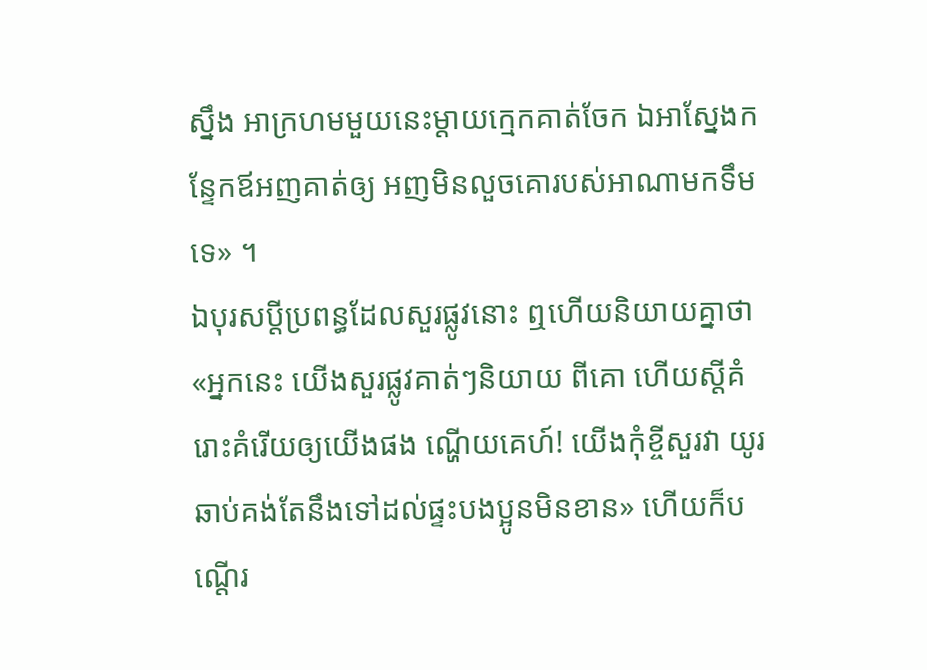ស្នឹង អាក្រហមមួយនេះម្តាយក្មេកគាត់ចែក ឯអាស្នែងកន្ទែកឪអញគាត់ឲ្យ អញមិនលួចគោរបស់អាណាមកទឹមទេ» ។
ឯបុរសប្តីប្រពន្ធដែលសួរផ្លូវនោះ ឮហើយនិយាយគ្នាថា«អ្នកនេះ យើងសួរផ្លូវគាត់ៗនិយាយ ពីគោ ហើយស្តីគំរោះគំរើយឲ្យយើងផង ណ្ហើយគេហ៍! យើងកុំខ្ចីសួរវា យូរឆាប់គង់តែនឹងទៅដល់ផ្ទះបងប្អូនមិនខាន» ហើយក៏បណ្តើរ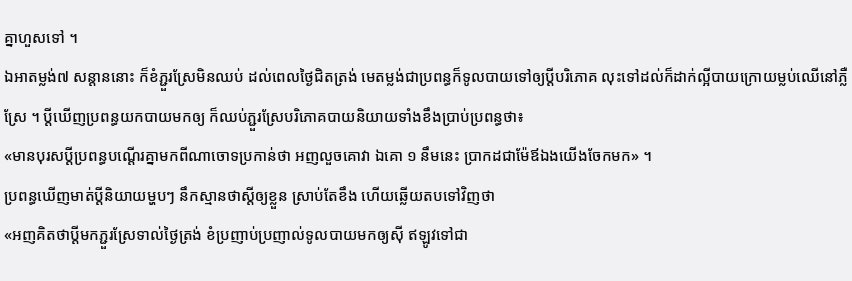គ្នាហួសទៅ ។
ឯអាតម្លង់៧ សន្តាននោះ ក៏ខំភ្ជួរស្រែមិនឈប់ ដល់ពេលថ្ងៃជិតត្រង់ មេតម្លង់ជាប្រពន្ធក៏ទូលបាយទៅឲ្យប្តីបរិភោគ លុះទៅដល់ក៏ដាក់ល្អីបាយក្រោយម្លប់ឈើនៅភ្លឺស្រែ ។ ប្តីឃើញប្រពន្ធយកបាយមកឲ្យ ក៏ឈប់ភ្ជួរស្រែបរិភោគបាយនិយាយទាំងខឹងប្រាប់ប្រពន្ធថា៖
«មានបុរសប្តីប្រពន្ធបណ្តើរគ្នាមកពីណាចោទប្រកាន់ថា អញលួចគោវា ឯគោ ១ នឹមនេះ ប្រាកដជាម៉ែឪឯងយើងចែកមក» ។
ប្រពន្ធឃើញមាត់ប្តីនិយាយម្ហបៗ នឹកស្មានថាស្តីឲ្យខ្លួន ស្រាប់តែខឹង ហើយឆ្លើយតបទៅវិញថា
«អញគិតថាប្តីមកភ្ជួរស្រែទាល់ថ្ងៃត្រង់ ខំប្រញាប់ប្រញាល់ទូលបាយមកឲ្យស៊ី ឥឡូវទៅជា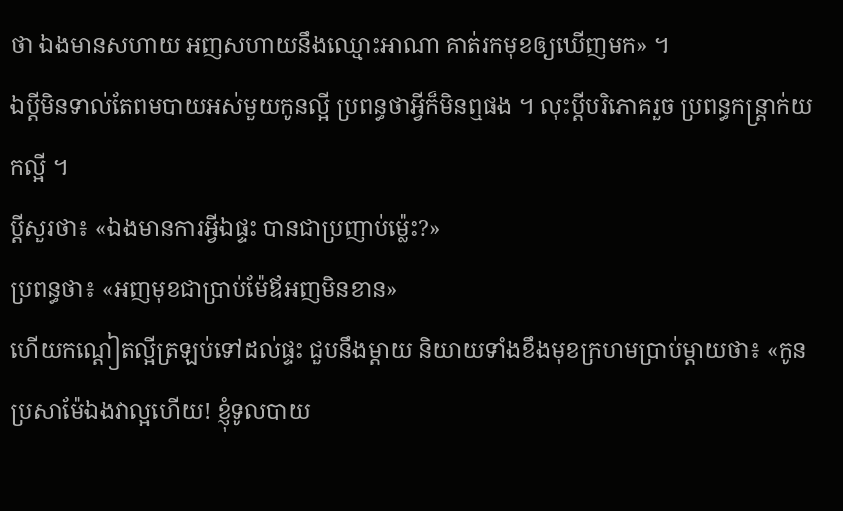ថា ឯងមានសហាយ អញសហាយនឹងឈ្មោះអាណា គាត់រកមុខឲ្យឃើញមក» ។
ឯប្តីមិនទាល់តែពមបាយអស់មួយកូនល្អី ប្រពន្ធថាអ្វីក៏មិនឮផង ។ លុះប្តីបរិភោគរួច ប្រពន្ធកន្រ្តាក់យកល្អី ។
ប្តីសួរថា៖ «ឯងមានការអ្វីឯផ្ទះ បានជាប្រញាប់ម្ល៉េះ?»
ប្រពន្ធថា៖ «អញមុខជាប្រាប់ម៉ែឪអញមិនខាន»
ហើយកណ្តៀតល្អីត្រឡប់ទៅដល់ផ្ទះ ជួបនឹងម្តាយ និយាយទាំងខឹងមុខក្រហមប្រាប់ម្តាយថា៖ «កូនប្រសាម៉ែឯងវាល្អហើយ! ខ្ញុំទូលបាយ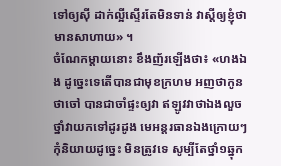ទៅឲ្យស៊ី ដាក់ល្អីស្ទើរតែមិនទាន់ វាស្តីឲ្យខ្ញុំថាមានសាហាយ» ។
ចំណែកម្តាយនោះ ខឹងញ័រឡើងថា៖ «ហងឯង ដូច្នេះទេតើបានជាមុខក្រហម អញថាកូនថាចៅ បានជាចាំផ្ទះឲ្យវា ឥឡូវវាថាឯងលួចថ្នាំវាយកទៅដូរដូង មេអន្តរធានឯងក្រោយៗ កុំនិយាយដូច្នេះ មិនត្រូវទេ សូម្បីតែថ្នាំ១ឆ្នុក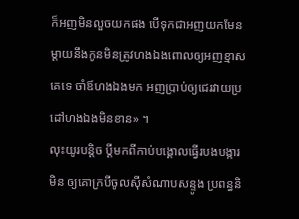ក៏អញមិនលួចយកផង បើទុកជាអញយកមែន ម្តាយនឹងកូនមិនត្រូវហងឯងពោលឲ្យអញខ្មាសគេទេ ចាំឪហងឯងមក អញប្រាប់ឲ្យជេរវាយប្រដៅហងឯងមិនខាន» ។
លុះយូរបន្តិច ប្តីមកពីកាប់បង្គោលធ្វើរបងបង្ការមិន ឲ្យគោក្របីចូលស៊ីសំណាបសន្ទូង ប្រពន្ធនិ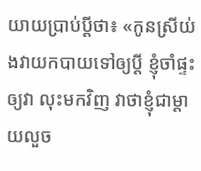យាយប្រាប់ប្តីថា៖ «កូនស្រីយ់ងវាយកបាយទៅឲ្យប្តី ខ្ញុំចាំផ្ទះឲ្យវា លុះមកវិញ វាថាខ្ញុំជាម្តាយលួច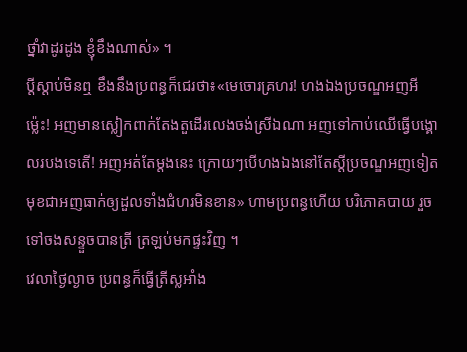ថ្នាំវាដូរដូង ខ្ញុំខឹងណាស់» ។
ប្តីស្តាប់មិនឮ ខឹងនឹងប្រពន្ធក៏ជេរថា៖«មេចោរគ្រហរ! ហងឯងប្រចណ្ឌអញអីម៉្លេះ! អញមានស្លៀកពាក់តែងតួដើរលេងចង់ស្រីឯណា អញទៅកាប់ឈើធ្វើបង្គោលរបងទេតើ! អញអត់តែម្តងនេះ ក្រោយៗបើហងឯងនៅតែស្តីប្រចណ្ឌអញទៀត មុខជាអញធាក់ឲ្យដួលទាំងជំហរមិនខាន» ហាមប្រពន្ធហើយ បរិភោគបាយ រួចទៅចងសន្ទួចបានត្រី ត្រឡប់មកផ្ទះវិញ ។
វេលាថ្ងៃល្ងាច ប្រពន្ធក៏ធ្វើត្រីស្លអាំង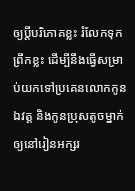ឲ្យប្តីបរិភោគខ្លះ រំលែកទុកព្រឹកខ្លះ ដើម្បីនឹងធ្វើសម្រាប់យកទៅប្រគេនលោកកូនឯវត្ត និងកូនប្រុសតូចម្នាក់ឲ្យនៅរៀនអក្សរ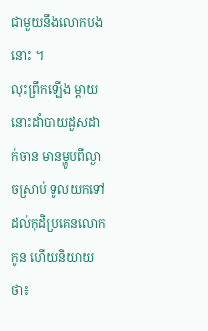ជាមួយនឹងលោកបងនោះ ។
លុះព្រឹកឡើង ម្តាយនោះដាំបាយដួសដាក់ចាន មានម្ហូបពីល្ងាចស្រាប់ ទូលយកទៅដល់កុដិប្រគេនលោកកូន ហើយនិយាយថា៖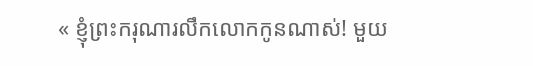« ខ្ញុំព្រះករុណារលឹកលោកកូនណាស់! មួយ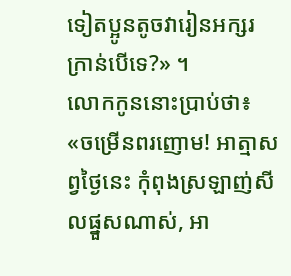ទៀតប្អូនតូចវារៀនអក្សរក្រាន់បើទេ?» ។
លោកកូននោះប្រាប់ថា៖ «ចម្រើនពរញោម! អាត្មាសព្វថ្ងៃនេះ កុំពុងស្រឡាញ់សីលផ្នួសណាស់, អា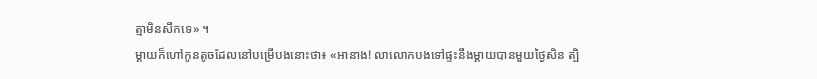ត្មាមិនសឹកទេ» ។
ម្តាយក៏ហៅកូនតូចដែលនៅបម្រើបងនោះថា៖ «អានាង! លាលោកបងទៅផ្ទះនឹងម្តាយបានមួយថ្ងៃសិន ត្បិ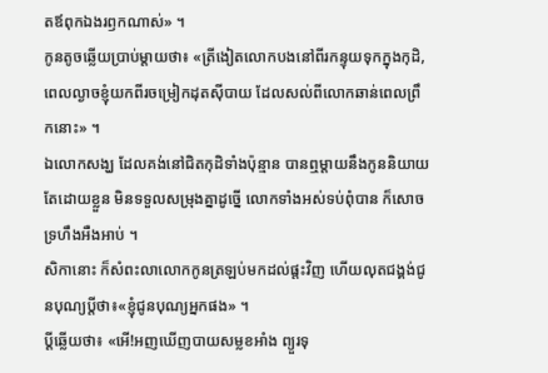តឪពុកឯងរឭកណាស់» ។
កូនតូចឆ្លើយប្រាប់ម្តាយថា៖ «ត្រីងៀតលោកបងនៅពីរកន្ទុយទុកក្នុងកុដិ, ពេលល្ងាចខ្ញុំយកពីរចម្រៀកដុតស៊ីបាយ ដែលសល់ពីលោកឆាន់ពេលព្រឹកនោះ» ។
ឯលោកសង្ឃ ដែលគង់នៅជិតកុដិទាំងប៉ុន្មាន បានឮម្តាយនឹងកូននិយាយតែដោយខ្លួន មិនទទួលសម្រុងគ្នាដូច្នើ លោកទាំងអស់ទប់ពុំបាន ក៏សោចទ្រហឹងអឺងអាប់ ។
សិកានោះ ក៏សំពះលាលោកកូនត្រឡប់មកដល់ផ្តះវិញ ហើយលុតជង្គង់ជូនបុណ្យប្តីថា៖«ខ្ញុំជូនបុណ្យអ្នកផង» ។
ប្តីឆ្លើយថា៖ «អើ!អញឃើញបាយសម្លខអាំង ព្យួរទុ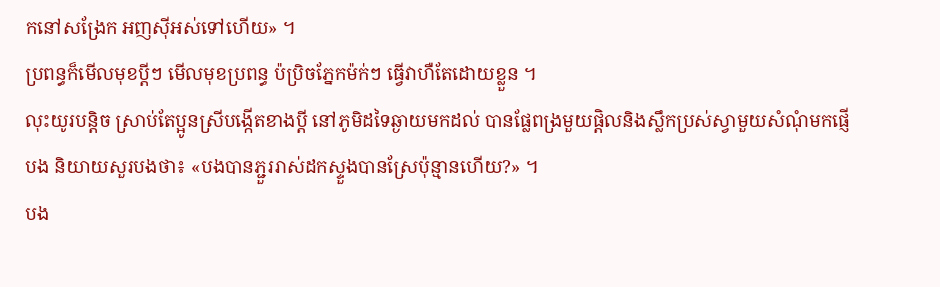កនៅសង្រែក អញស៊ីអស់ទៅហើយ» ។
ប្រពន្ធក៏មើលមុខប្តីៗ មើលមុខប្រពន្ធ ប៉ប្រិចភ្នែកម៉ក់ៗ ធ្វើវាហឺតែដោយខ្លួន ។
លុះយូរបន្តិច ស្រាប់តែប្អូនស្រីបង្កើតខាងប្តី នៅភូមិដទៃឆ្ងាយមកដល់ បានផ្លែពង្រមួយផ្តិលនិងស្លឹកប្រស់ស្វាមួយសំណុំមកផ្ញើបង និយាយសួរបងថា៖ «បងបានភ្ជួររាស់ដកស្ទួងបានស្រែប៉ុន្មានហើយ?» ។
បង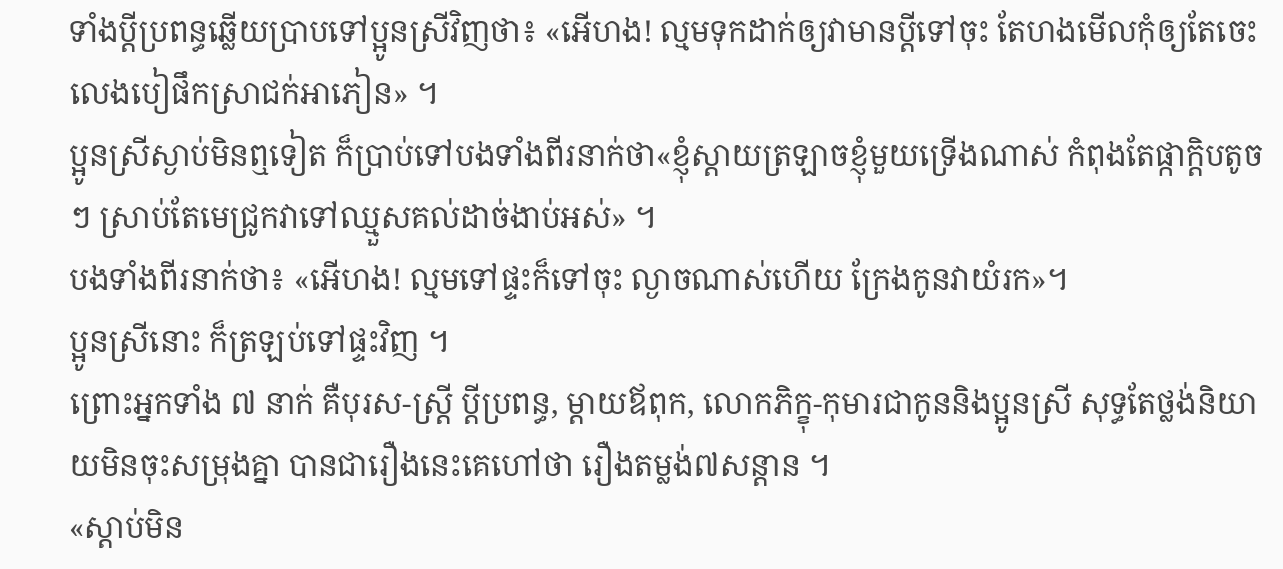ទាំងប្តីប្រពន្ធឆ្លើយប្រាបទៅប្អូនស្រីវិញថា៖ «អើហង! ល្មមទុកដាក់ឲ្យវាមានប្តីទៅចុះ តែហងមើលកុំឲ្យតែចេះលេងបៀផឹកស្រាជក់អាភៀន» ។
ប្អូនស្រីស្ងាប់មិនឮទៀត ក៏ប្រាប់ទៅបងទាំងពីរនាក់ថា«ខ្ញុំស្តាយត្រឡាចខ្ញុំមួយទ្រើងណាស់ កំពុងតែផ្កាក្តិបតូចៗ ស្រាប់តែមេជ្រូកវាទៅឈ្មួសគល់ដាច់ងាប់អស់» ។
បងទាំងពីរនាក់ថា៖ «អើហង! ល្មមទៅផ្ទះក៏ទៅចុះ ល្ងាចណាស់ហើយ ក្រែងកូនវាយំរក»។
ប្អូនស្រីនោះ ក៏ត្រឡប់ទៅផ្ទះវិញ ។
ព្រោះអ្នកទាំង ៧ នាក់ គឺបុរស-ស្រី្ត ប្តីប្រពន្ធ, ម្តាយឪពុក, លោកភិក្ខុ-កុមារជាកូននិងប្អូនស្រី សុទ្ធតែថ្លង់និយាយមិនចុះសម្រុងគ្នា បានជារឿងនេះគេហៅថា រឿងតម្លង់៧សន្តាន ។
«ស្តាប់មិន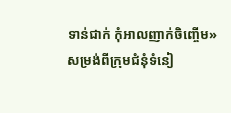ទាន់ជាក់ កុំអាលញាក់ចិញ្ចើម»
សម្រង់ពីក្រុមជំនុំទំនៀ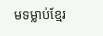មទម្លាប់ខ្មែរ